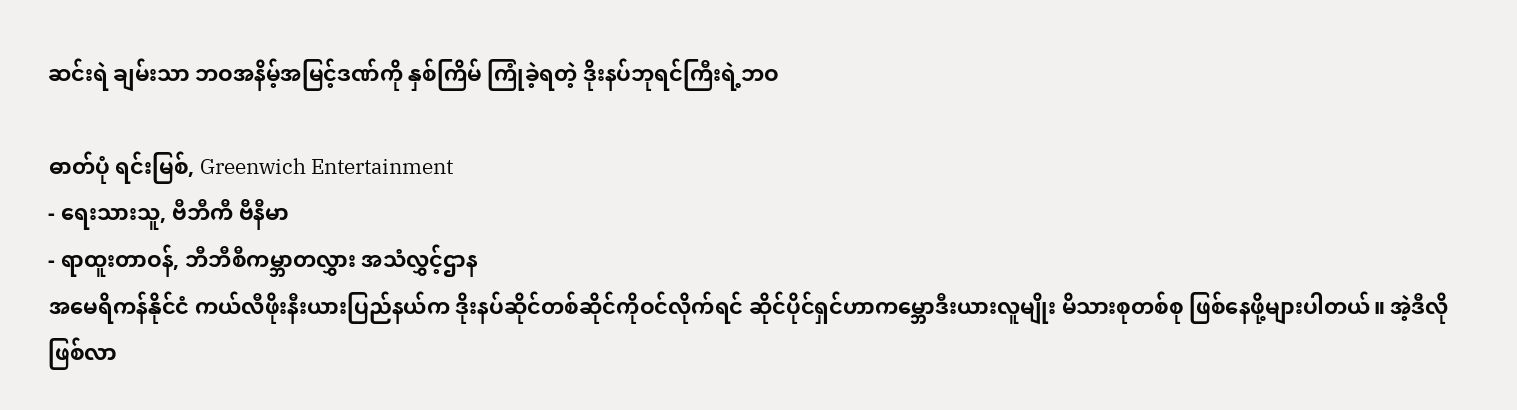ဆင်းရဲ ချမ်းသာ ဘဝအနိမ့်အမြင့်ဒဏ်ကို နှစ်ကြိမ် ကြုံခဲ့ရတဲ့ ဒိုးနပ်ဘုရင်ကြီးရဲ့ဘဝ

ဓာတ်ပုံ ရင်းမြစ်, Greenwich Entertainment
- ရေးသားသူ, ဗီဘီကီ ဗီနီမာ
- ရာထူးတာဝန်, ဘီဘီစီကမ္ဘာတလွှား အသံလွှင့်ဌာန
အမေရိကန်နိုင်ငံ ကယ်လီဖိုးနီးယားပြည်နယ်က ဒိုးနပ်ဆိုင်တစ်ဆိုင်ကိုဝင်လိုက်ရင် ဆိုင်ပိုင်ရှင်ဟာကမ္ဘောဒီးယားလူမျိုး မိသားစုတစ်စု ဖြစ်နေဖို့များပါတယ်။ အဲ့ဒီလို ဖြစ်လာ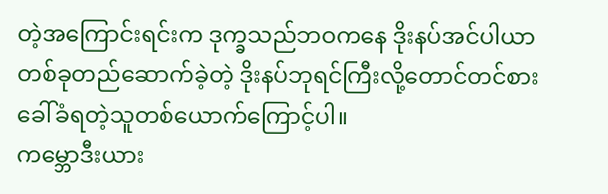တဲ့အကြောင်းရင်းက ဒုက္ခသည်ဘဝကနေ ဒိုးနပ်အင်ပါယာတစ်ခုတည်ဆောက်ခဲ့တဲ့ ဒိုးနပ်ဘုရင်ကြီးလို့တောင်တင်စားခေါ်ခံရတဲ့သူတစ်ယောက်ကြောင့်ပါ။
ကမ္ဘောဒီးယား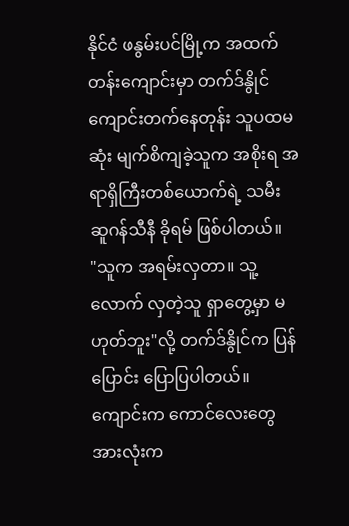နိုင်ငံ ဖနွမ်းပင်မြို့က အထက်တန်းကျောင်းမှာ တက်ဒ်နွိုင် ကျောင်းတက်နေတုန်း သူပထမဆုံး မျက်စိကျခဲ့သူက အစိုးရ အရာရှိကြီးတစ်ယောက်ရဲ့ သမီး ဆူဂန်သီနီ ခိုရမ် ဖြစ်ပါတယ်။
"သူက အရမ်းလှတာ။ သူ့လောက် လှတဲ့သူ ရှာတွေ့မှာ မဟုတ်ဘူး"လို့ တက်ဒ်နွိုင်က ပြန်ပြောင်း ပြောပြပါတယ်။
ကျောင်းက ကောင်လေးတွေ အားလုံးက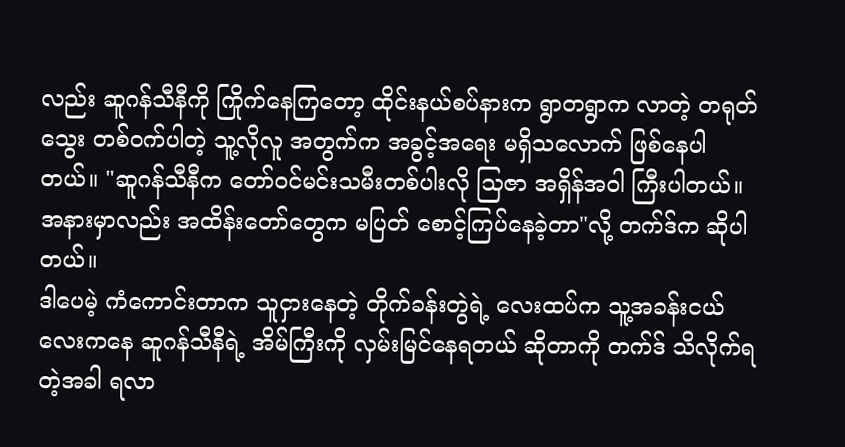လည်း ဆူဂန်သီနီကို ကြိုက်နေကြတော့ ထိုင်းနယ်စပ်နားက ရွာတရွာက လာတဲ့ တရုတ်သွေး တစ်ဝက်ပါတဲ့ သူ့လိုလူ အတွက်က အခွင့်အရေး မရှိသလောက် ဖြစ်နေပါတယ်။ "ဆူဂန်သီနီက တော်ဝင်မင်းသမီးတစ်ပါးလို သြဇာ အရှိန်အဝါ ကြီးပါတယ်။ အနားမှာလည်း အထိန်းတော်တွေက မပြတ် စောင့်ကြပ်နေခဲ့တာ"လို့ တက်ဒ်က ဆိုပါတယ်။
ဒါပေမဲ့ ကံကောင်းတာက သူငှားနေတဲ့ တိုက်ခန်းတွဲရဲ့ လေးထပ်က သူ့အခန်းငယ်လေးကနေ ဆူဂန်သီနီရဲ့ အိမ်ကြီးကို လှမ်းမြင်နေရတယ် ဆိုတာကို တက်ဒ် သိလိုက်ရတဲ့အခါ ရလာ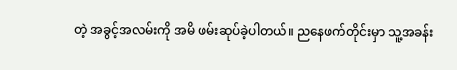တဲ့ အခွင့်အလမ်းကို အမိ ဖမ်းဆုပ်ခဲ့ပါတယ်။ ညနေဖက်တိုင်းမှာ သူ့အခန်း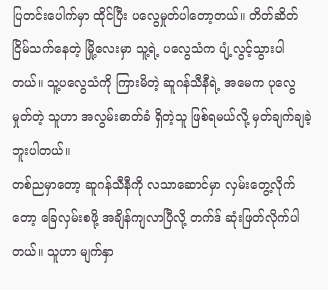ပြတင်းပေါက်မှာ ထိုင်ပြီး ပလွေမှုတ်ပါတော့တယ်။ တိတ်ဆိတ် ငြိမ်သက်နေတဲ့ မြို့လေးမှာ သူ့ရဲ့ ပလွေသံက ပျံ့လွင့်သွားပါတယ်။ သူ့ပလွေသံကို ကြားမိတဲ့ ဆူဂန်သီနီရဲ့ အမေက ပုလွေမှုတ်တဲ့ သူဟာ အလွမ်းဓာတ်ခံ ရှိတဲ့သူ ဖြစ်ရမယ်လို့ မှတ်ချက်ချခဲ့ဘူးပါတယ်။
တစ်ညမှာတော့ ဆူဂန်သီနီကို လသာဆောင်မှာ လှမ်းတွေ့လိုက်တော့ ခြေလှမ်းစဖို့ အချိန်ကျလာပြီလို့ တက်ဒ် ဆုံးဖြတ်လိုက်ပါတယ်။ သူဟာ မျက်နှာ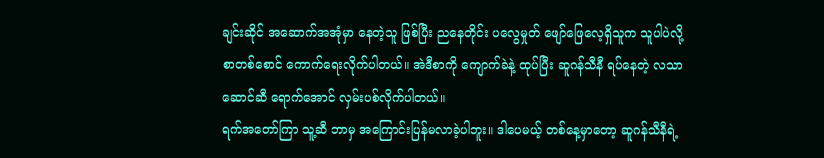ချင်းဆိုင် အဆောက်အအုံမှာ နေတဲ့သူ ဖြစ်ပြီး ညနေတိုင်း ပလွေမှုတ် ဖျော်ဖြေလေ့ရှိသူက သူပါပဲလို့ စာတစ်စောင် ကောက်ရေးလိုက်ပါတယ်။ အဲဒီစာကို ကျောက်ခဲနဲ့ ထုပ်ပြီး ဆူဂန်သီနီ ရပ်နေတဲ့ လသာဆောင်ဆီ ရောက်အောင် လှမ်းပစ်လိုက်ပါတယ်။
ရက်အတော်ကြာ သူ့ဆီ ဘာမှ အကြောင်းပြန်မလာခဲ့ပါဘူး။ ဒါပေမယ့် တစ်နေ့မှာတော့ ဆူဂန်သီနီရဲ့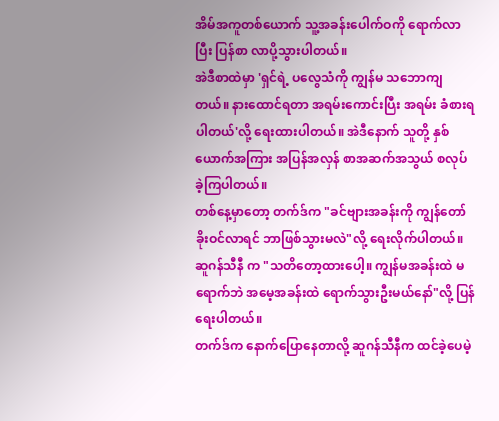အိမ်အကူတစ်ယောက် သူ့အခန်းပေါက်ဝကို ရောက်လာပြီး ပြန်စာ လာပို့သွားပါတယ်။
အဲဒီစာထဲမှာ 'ရှင်ရဲ့ ပလွေသံကို ကျွန်မ သဘောကျတယ်။ နားထောင်ရတာ အရမ်းကောင်းပြီး အရမ်း ခံစားရပါတယ်'လို့ ရေးထားပါတယ်။ အဲဒီနောက် သူတို့ နှစ်ယောက်အကြား အပြန်အလှန် စာအဆက်အသွယ် စလုပ်ခဲ့ကြပါတယ်။
တစ်နေ့မှာတော့ တက်ဒ်က "ခင်ဗျားအခန်းကို ကျွန်တော် ခိုးဝင်လာရင် ဘာဖြစ်သွားမလဲ"လို့ ရေးလိုက်ပါတယ်။
ဆူဂန်သီနီ က "သတိတော့ထားပေါ့။ ကျွန်မအခန်းထဲ မရောက်ဘဲ အမေ့အခန်းထဲ ရောက်သွားဦးမယ်နော်"လို့ ပြန်ရေးပါတယ်။
တက်ဒ်က နောက်ပြောနေတာလို့ ဆူဂန်သီနီက ထင်ခဲ့ပေမဲ့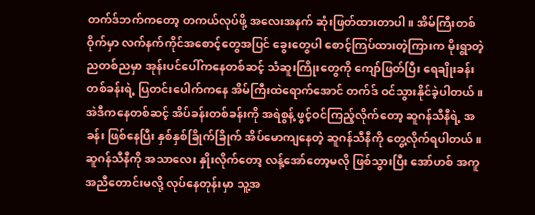တက်ဒ်ဘက်ကတော့ တကယ်လုပ်ဖို့ အလေးအနက် ဆုံးဖြတ်ထားတာပါ။ အိမ်ကြီးတစ်ဝိုက်မှာ လက်နက်ကိုင်အစောင့်တွေအပြင် ခွေးတွေပါ စောင့်ကြပ်ထားတဲ့ကြားက မိုးရွာတဲ့ ညတစ်ညမှာ အုန်းပင်ပေါ်ကနေတစ်ဆင့် သံဆူးကြိုးတွေကို ကျော်ဖြတ်ပြီး ရေချိုးခန်းတစ်ခန်းရဲ့ ပြတင်းပေါက်ကနေ အိမ်ကြီးထဲရောက်အောင် တက်ဒ် ဝင်သွားနိုင်ခဲ့ပါတယ်။
အဲဒီကနေတစ်ဆင့် အိပ်ခန်းတစ်ခန်းကို အရဲစွန့် ဖွင့်ဝင်ကြည့်လိုက်တော့ ဆူဂန်သီနီရဲ့ အခန်း ဖြစ်နေပြီး နှစ်နှစ်ခြိုက်ခြိုက် အိပ်မောကျနေတဲ့ ဆူဂန်သီနီကို တွေ့လိုက်ရပါတယ်။
ဆူဂန်သီနီကို အသာလေး နှိုးလိုက်တော့ လန့်အော်တော့မလို ဖြစ်သွားပြီး အော်ဟစ် အကူအညီတောင်းမလို့ လုပ်နေတုန်းမှာ သူ့အ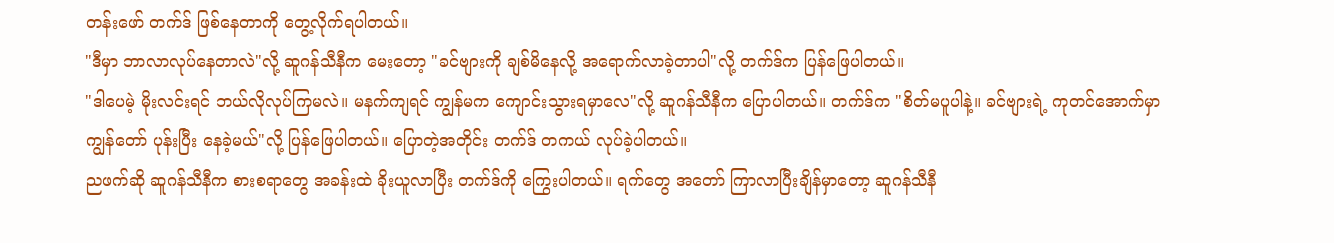တန်းဖော် တက်ဒ် ဖြစ်နေတာကို တွေ့လိုက်ရပါတယ်။
"ဒီမှာ ဘာလာလုပ်နေတာလဲ"လို့ ဆူဂန်သီနီက မေးတော့ "ခင်ဗျားကို ချစ်မိနေလို့ အရောက်လာခဲ့တာပါ"လို့ တက်ဒ်က ပြန်ဖြေပါတယ်။
"ဒါပေမဲ့ မိုးလင်းရင် ဘယ်လိုလုပ်ကြမလဲ။ မနက်ကျရင် ကျွန်မက ကျောင်းသွားရမှာလေ"လို့ ဆူဂန်သီနီက ပြောပါတယ်။ တက်ဒ်က "စိတ်မပူပါနဲ့။ ခင်ဗျားရဲ့ ကုတင်အောက်မှာ ကျွန်တော် ပုန်းပြီး နေခဲ့မယ်"လို့ ပြန်ဖြေပါတယ်။ ပြောတဲ့အတိုင်း တက်ဒ် တကယ် လုပ်ခဲ့ပါတယ်။
ညဖက်ဆို ဆူဂန်သီနီက စားစရာတွေ အခန်းထဲ ခိုးယူလာပြီး တက်ဒ်ကို ကြွေးပါတယ်။ ရက်တွေ အတော် ကြာလာပြီးချိန်မှာတော့ ဆူဂန်သီနီ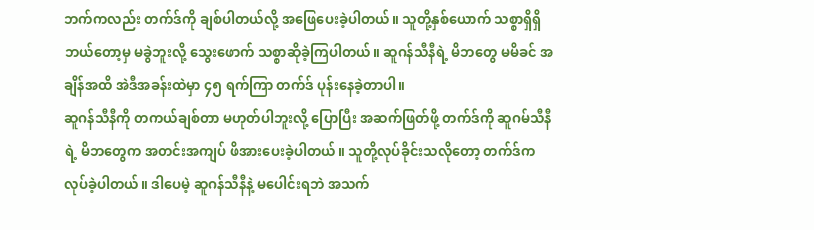ဘက်ကလည်း တက်ဒ်ကို ချစ်ပါတယ်လို့ အဖြေပေးခဲ့ပါတယ်။ သူတို့နှစ်ယောက် သစ္စာရှိရှိ ဘယ်တော့မှ မခွဲဘူးလို့ သွေးဖောက် သစ္စာဆိုခဲ့ကြပါတယ်။ ဆူဂန်သီနီရဲ့ မိဘတွေ မမိခင် အချိန်အထိ အဲဒီအခန်းထဲမှာ ၄၅ ရက်ကြာ တက်ဒ် ပုန်းနေခဲ့တာပါ။
ဆူဂန်သီနီကို တကယ်ချစ်တာ မဟုတ်ပါဘူးလို့ ပြောပြီး အဆက်ဖြတ်ဖို့ တက်ဒ်ကို ဆူဂမ်သီနီရဲ့ မိဘတွေက အတင်းအကျပ် ဖိအားပေးခဲ့ပါတယ်။ သူတို့လုပ်ခိုင်းသလိုတော့ တက်ဒ်က လုပ်ခဲ့ပါတယ်။ ဒါပေမဲ့ ဆူဂန်သီနီနဲ့ မပေါင်းရဘဲ အသက်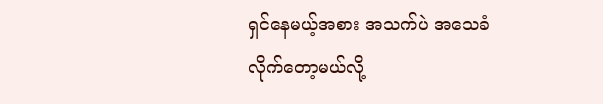ရှင်နေမယ့်အစား အသက်ပဲ အသေခံလိုက်တော့မယ်လို့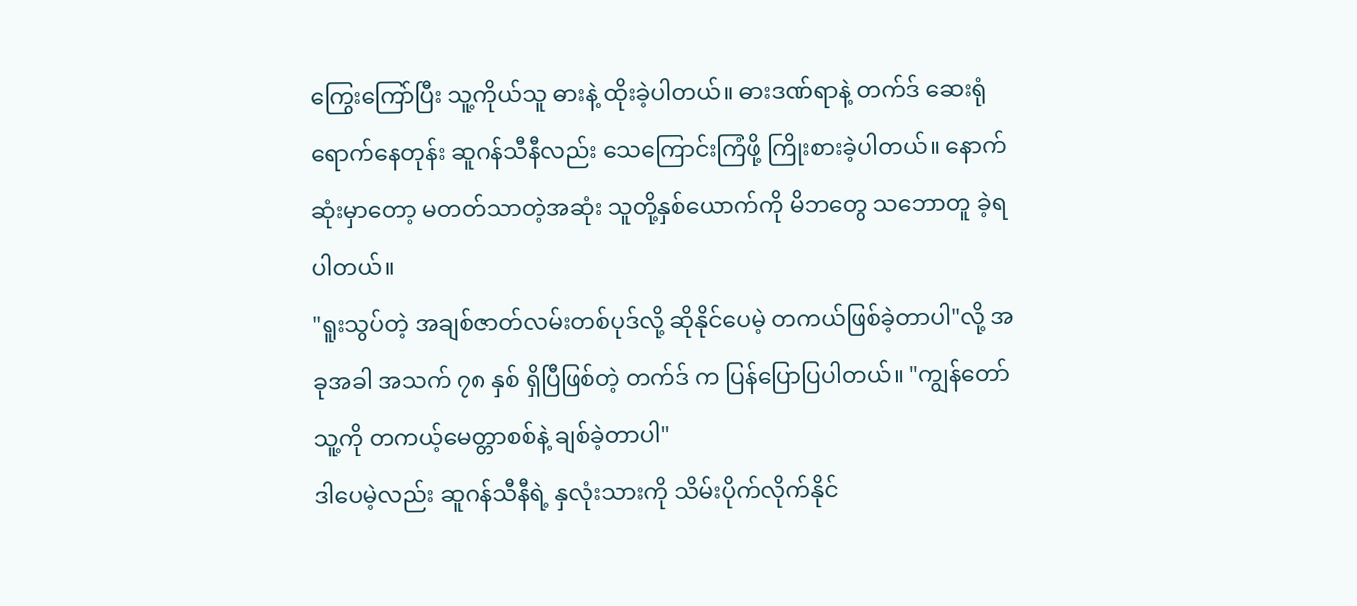ကြွေးကြော်ပြီး သူ့ကိုယ်သူ ဓားနဲ့ ထိုးခဲ့ပါတယ်။ ဓားဒဏ်ရာနဲ့ တက်ဒ် ဆေးရုံ ရောက်နေတုန်း ဆူဂန်သီနီလည်း သေကြောင်းကြံဖို့ ကြိုးစားခဲ့ပါတယ်။ နောက်ဆုံးမှာတော့ မတတ်သာတဲ့အဆုံး သူတို့နှစ်ယောက်ကို မိဘတွေ သဘောတူ ခဲ့ရပါတယ်။
"ရူးသွပ်တဲ့ အချစ်ဇာတ်လမ်းတစ်ပုဒ်လို့ ဆိုနိုင်ပေမဲ့ တကယ်ဖြစ်ခဲ့တာပါ"လို့ အခုအခါ အသက် ၇၈ နှစ် ရှိပြီဖြစ်တဲ့ တက်ဒ် က ပြန်ပြောပြပါတယ်။ "ကျွန်တော် သူ့ကို တကယ့်မေတ္တာစစ်နဲ့ ချစ်ခဲ့တာပါ"
ဒါပေမဲ့လည်း ဆူဂန်သီနီရဲ့ နှလုံးသားကို သိမ်းပိုက်လိုက်နိုင်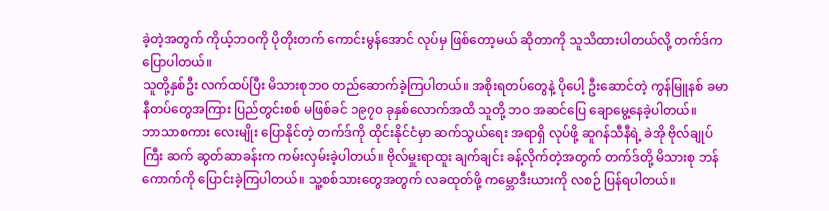ခဲ့တဲ့အတွက် ကိုယ့်ဘဝကို ပိုတိုးတက် ကောင်းမွန်အောင် လုပ်မှ ဖြစ်တော့မယ် ဆိုတာကို သူသိထားပါတယ်လို့ တက်ဒ်က ပြောပါတယ်။
သူတို့နှစ်ဦး လက်ထပ်ပြီး မိသားစုဘဝ တည်ဆောက်ခဲ့ကြပါတယ်။ အစိုးရတပ်တွေနဲ့ ပိုပေါ့ ဦးဆောင်တဲ့ ကွန်မြူနစ် ခမာနီတပ်တွေအကြား ပြည်တွင်းစစ် မဖြစ်ခင် ၁၉၇၀ ခုနှစ်လောက်အထိ သူတို့ ဘဝ အဆင်ပြေ ချောမွေ့နေခဲ့ပါတယ်။
ဘာသာစကား လေးမျိုး ပြောနိုင်တဲ့ တက်ဒ်ကို ထိုင်းနိုင်ငံမှာ ဆက်သွယ်ရေး အရာရှိ လုပ်ဖို့ ဆူဂန်သီနီရဲ့ ခဲအို ဗိုလ်ချုပ်ကြီး ဆက် ဆွတ်ဆာခန်းက ကမ်းလှမ်းခဲ့ပါတယ်။ ဗိုလ်မှူးရာထူး ချက်ချင်း ခန့်လိုက်တဲ့အတွက် တက်ဒ်တို့ မိသားစု ဘန်ကောက်ကို ပြောင်းခဲ့ကြပါတယ်။ သူ့စစ်သားတွေအတွက် လခထုတ်ဖို့ ကမ္ဘောဒီးယားကို လစဉ် ပြန်ရပါတယ်။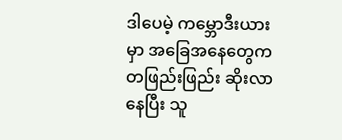ဒါပေမဲ့ ကမ္ဘောဒီးယားမှာ အခြေအနေတွေက တဖြည်းဖြည်း ဆိုးလာနေပြီး သူ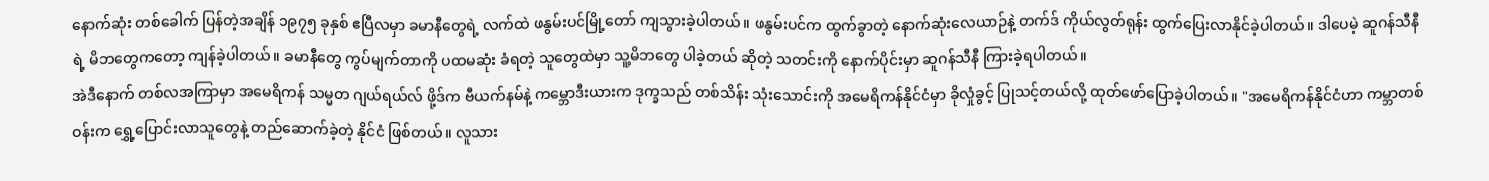နောက်ဆုံး တစ်ခေါက် ပြန်တဲ့အချိန် ၁၉၇၅ ခုနှစ် ဧပြီလမှာ ခမာနီတွေရဲ့ လက်ထဲ ဖနွမ်းပင်မြို့တော် ကျသွားခဲ့ပါတယ်။ ဖနွမ်းပင်က ထွက်ခွာတဲ့ နောက်ဆုံးလေယာဉ်နဲ့ တက်ဒ် ကိုယ်လွတ်ရုန်း ထွက်ပြေးလာနိုင်ခဲ့ပါတယ်။ ဒါပေမဲ့ ဆူဂန်သီနီရဲ့ မိဘတွေကတော့ ကျန်ခဲ့ပါတယ်။ ခမာနီတွေ ကွပ်မျက်တာကို ပထမဆုံး ခံရတဲ့ သူတွေထဲမှာ သူ့မိဘတွေ ပါခဲ့တယ် ဆိုတဲ့ သတင်းကို နောက်ပိုင်းမှာ ဆူဂန်သီနီ ကြားခဲ့ရပါတယ်။
အဲဒီနောက် တစ်လအကြာမှာ အမေရိကန် သမ္မတ ဂျယ်ရယ်လ် ဖို့ဒ်က ဗီယက်နမ်နဲ့ ကမ္ဘောဒီးယားက ဒုက္ခသည် တစ်သိန်း သုံးသောင်းကို အမေရိကန်နိုင်ငံမှာ ခိုလှုံခွင့် ပြုသင့်တယ်လို့ ထုတ်ဖော်ပြောခဲ့ပါတယ်။ "အမေရိကန်နိုင်ငံဟာ ကမ္ဘာတစ်ဝန်းက ရွှေ့ပြောင်းလာသူတွေနဲ့ တည်ဆောက်ခဲ့တဲ့ နိုင်ငံ ဖြစ်တယ်။ လူသား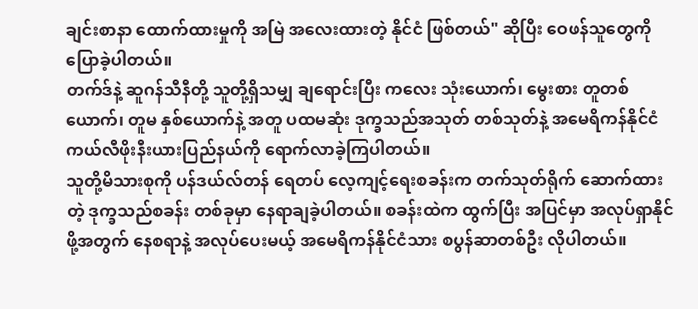ချင်းစာနာ ထောက်ထားမှုကို အမြဲ အလေးထားတဲ့ နိုင်ငံ ဖြစ်တယ်" ဆိုပြီး ဝေဖန်သူတွေကို ပြောခဲ့ပါတယ်။
တက်ဒ်နဲ့ ဆူဂန်သီနီတို့ သူတို့ရှိသမျှ ချရောင်းပြီး ကလေး သုံးယောက်၊ မွေးစား တူတစ်ယောက်၊ တူမ နှစ်ယောက်နဲ့ အတူ ပထမဆုံး ဒုက္ခသည်အသုတ် တစ်သုတ်နဲ့ အမေရိကန်နိုင်ငံ ကယ်လီဖိုးနီးယားပြည်နယ်ကို ရောက်လာခဲ့ကြပါတယ်။
သူတို့မိသားစုကို ပန်ဒယ်လ်တန် ရေတပ် လေ့ကျင့်ရေးစခန်းက တက်သုတ်ရိုက် ဆောက်ထားတဲ့ ဒုက္ခသည်စခန်း တစ်ခုမှာ နေရာချခဲ့ပါတယ်။ စခန်းထဲက ထွက်ပြီး အပြင်မှာ အလုပ်ရှာနိုင်ဖို့အတွက် နေစရာနဲ့ အလုပ်ပေးမယ့် အမေရိကန်နိုင်ငံသား စပွန်ဆာတစ်ဦး လိုပါတယ်။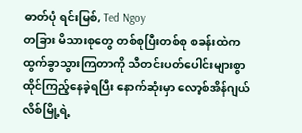ဓာတ်ပုံ ရင်းမြစ်, Ted Ngoy
တခြား မိသားစုတွေ တစ်စုပြီးတစ်စု စခန်းထဲက ထွက်ခွာသွားကြတာကို သီတင်းပတ်ပေါင်းများစွာ ထိုင်ကြည့်နေခဲ့ရပြီး နောက်ဆုံးမှာ လော့စ်အိန်ဂျယ်လိစ်မြို့ရဲ့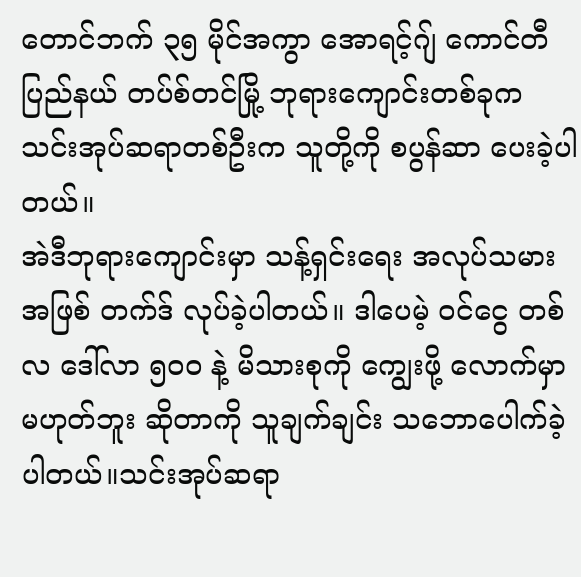တောင်ဘက် ၃၅ မိုင်အကွာ အောရင့်ဂျ် ကောင်တီပြည်နယ် တပ်စ်တင်မြို့ ဘုရားကျောင်းတစ်ခုက သင်းအုပ်ဆရာတစ်ဦးက သူတို့ကို စပွန်ဆာ ပေးခဲ့ပါတယ်။
အဲဒီဘုရားကျောင်းမှာ သန့်ရှင်းရေး အလုပ်သမားအဖြစ် တက်ဒ် လုပ်ခဲ့ပါတယ်။ ဒါပေမဲ့ ဝင်ငွေ တစ်လ ဒေါ်လာ ၅၀၀ နဲ့ မိသားစုကို ကျွေးဖို့ လောက်မှာမဟုတ်ဘူး ဆိုတာကို သူချက်ချင်း သဘောပေါက်ခဲ့ပါတယ်။သင်းအုပ်ဆရာ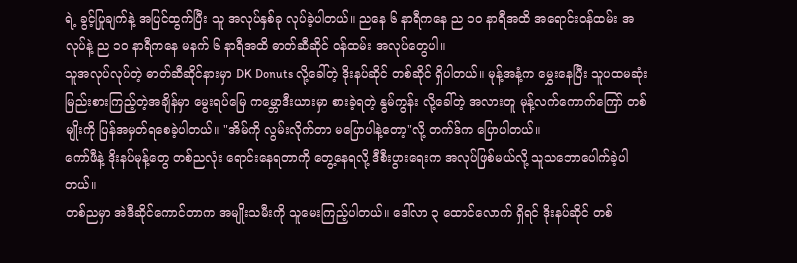ရဲ့ ခွင့်ပြုချက်နဲ့ အပြင်ထွက်ပြီး သူ အလုပ်နှစ်ခု လုပ်ခဲ့ပါတယ်။ ညနေ ၆ နာရီကနေ ည ၁၀ နာရီအထိ အရောင်းဝန်ထမ်း အလုပ်နဲ့ ည ၁၀ နာရီကနေ မနက် ၆ နာရီအထိ ဓာတ်ဆီဆိုင် ဝန်ထမ်း အလုပ်တွေပါ။
သူအလုပ်လုပ်တဲ့ ဓာတ်ဆီဆိုင်နားမှာ DK Donuts လို့ခေါ်တဲ့ ဒိုးနပ်ဆိုင် တစ်ဆိုင် ရှိပါတယ်။ မုန့်အနံ့က မွှေးနေပြီး သူပထမဆုံး မြည်းစားကြည့်တဲ့အချိန်မှာ မွေးရပ်မြေ ကမ္ဘောဒီးယားမှာ စားခဲ့ရတဲ့ နွမ်ကွန်း လို့ခေါ်တဲ့ အလားတူ မုန့်လက်ကောက်ကြော် တစ်မျိုးကို ပြန်အမှတ်ရစေခဲ့ပါတယ်။ "အိမ်ကို လွမ်းလိုက်တာ မပြောပါနဲ့တော့"လို့ တက်ဒ်က ပြောပါတယ်။
ကော်ဖီနဲ့ ဒိုးနပ်မုန့်တွေ တစ်ညလုံး ရောင်းနေရတာကို တွေ့နေရလို့ ဒီစီးပွားရေးက အလုပ်ဖြစ်မယ်လို့ သူသဘောပေါက်ခဲ့ပါတယ်။
တစ်ညမှာ အဲဒီဆိုင်ကောင်တာက အမျိုးသမီးကို သူမေးကြည့်ပါတယ်။ ဒေါ်လာ ၃ ထောင်လောက် ရှိရင် ဒိုးနပ်ဆိုင် တစ်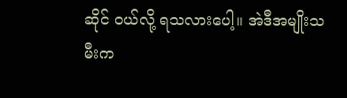ဆိုင် ဝယ်လို့ ရသလားပေါ့။ အဲဒီအမျိုးသမီးက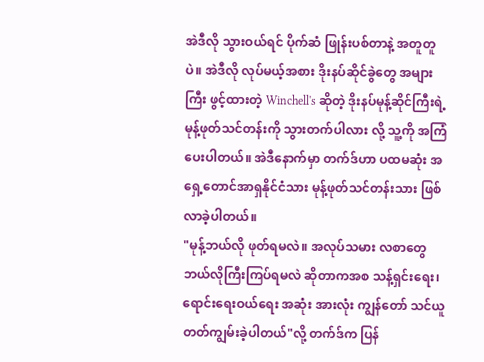အဲဒီလို သွားဝယ်ရင် ပိုက်ဆံ ဖြုန်းပစ်တာနဲ့ အတူတူပဲ။ အဲဒီလို လုပ်မယ့်အစား ဒိုးနပ်ဆိုင်ခွဲတွေ အများကြီး ဖွင့်ထားတဲ့ Winchell's ဆိုတဲ့ ဒိုးနပ်မုန့်ဆိုင်ကြီးရဲ့ မုန့်ဖုတ်သင်တန်းကို သွားတက်ပါလား လို့ သူ့ကို အကြံပေးပါတယ်။ အဲဒီနောက်မှာ တက်ဒ်ဟာ ပထမဆုံး အရှေ့တောင်အာရှနိုင်ငံသား မုန့်ဖုတ်သင်တန်းသား ဖြစ်လာခဲ့ပါတယ်။
"မုန့်ဘယ်လို ဖုတ်ရမလဲ။ အလုပ်သမား လစာတွေ ဘယ်လိုကြီးကြပ်ရမလဲ ဆိုတာကအစ သန့်ရှင်းရေး၊ ရောင်းရေးဝယ်ရေး အဆုံး အားလုံး ကျွန်တော် သင်ယူတတ်ကျွမ်းခဲ့ပါတယ်"လို့ တက်ဒ်က ပြန်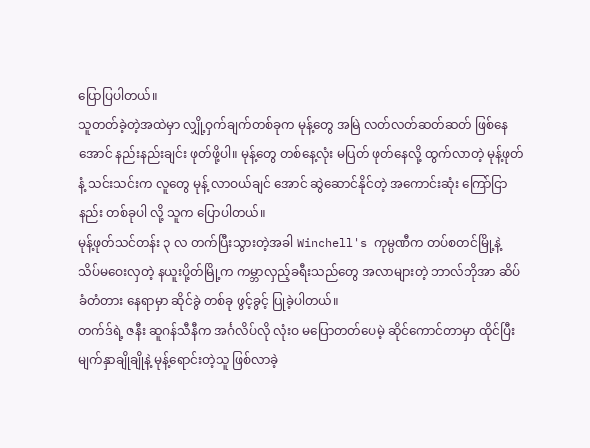ပြောပြပါတယ်။
သူတတ်ခဲ့တဲ့အထဲမှာ လျှို့ဝှက်ချက်တစ်ခုက မုန့်တွေ အမြဲ လတ်လတ်ဆတ်ဆတ် ဖြစ်နေအောင် နည်းနည်းချင်း ဖုတ်ဖို့ပါ။ မုန့်တွေ တစ်နေ့လုံး မပြတ် ဖုတ်နေလို့ ထွက်လာတဲ့ မုန့်ဖုတ်နံ့ သင်းသင်းက လူတွေ မုန့် လာဝယ်ချင် အောင် ဆွဲဆောင်နိုင်တဲ့ အကောင်းဆုံး ကြော်ငြာနည်း တစ်ခုပါ လို့ သူက ပြောပါတယ်။
မုန့်ဖုတ်သင်တန်း ၃ လ တက်ပြီးသွားတဲ့အခါ Winchell's ကုမ္ပဏီက တပ်စတင်မြို့နဲ့ သိပ်မဝေးလှတဲ့ နယူးပို့တ်မြို့က ကမ္ဘာလှည့်ခရီးသည်တွေ အလာများတဲ့ ဘာလ်ဘိုအာ ဆိပ်ခံတံတား နေရာမှာ ဆိုင်ခွဲ တစ်ခု ဖွင့်ခွင့် ပြုခဲ့ပါတယ်။
တက်ဒ်ရဲ့ ဇနီး ဆူဂန်သီနီက အင်္ဂလိပ်လို လုံးဝ မပြောတတ်ပေမဲ့ ဆိုင်ကောင်တာမှာ ထိုင်ပြီး မျက်နှာချိုချိုနဲ့ မုန့်ရောင်းတဲ့သူ ဖြစ်လာခဲ့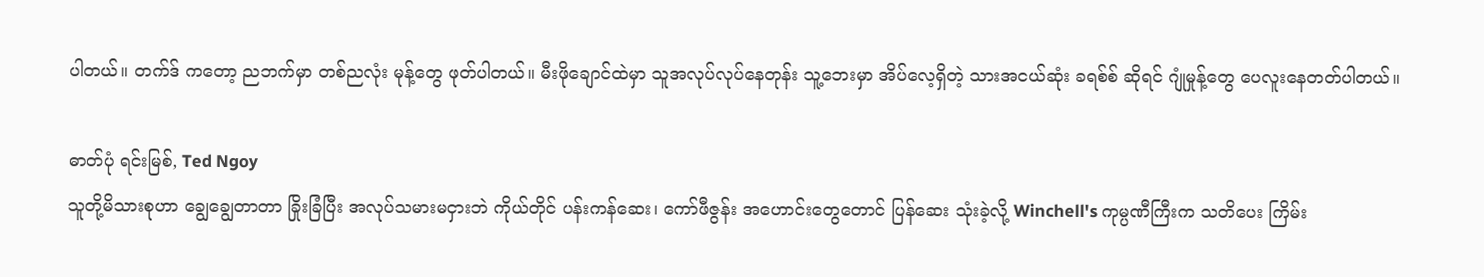ပါတယ်။ တက်ဒ် ကတော့ ညဘက်မှာ တစ်ညလုံး မုန့်တွေ ဖုတ်ပါတယ်။ မီးဖိုချောင်ထဲမှာ သူအလုပ်လုပ်နေတုန်း သူ့ဘေးမှာ အိပ်လေ့ရှိတဲ့ သားအငယ်ဆုံး ခရစ်စ် ဆိုရင် ဂျုံမှုန့်တွေ ပေလူးနေတတ်ပါတယ်။

ဓာတ်ပုံ ရင်းမြစ်, Ted Ngoy
သူတို့မိသားစုဟာ ချွေချွေတာတာ ခြိုးခြံပြီး အလုပ်သမားမငှားဘဲ ကိုယ်တိုင် ပန်းကန်ဆေး၊ ကော်ဖီဇွန်း အဟောင်းတွေတောင် ပြန်ဆေး သုံးခဲ့လို့ Winchell's ကုမ္ပဏီကြီးက သတိပေး ကြိမ်း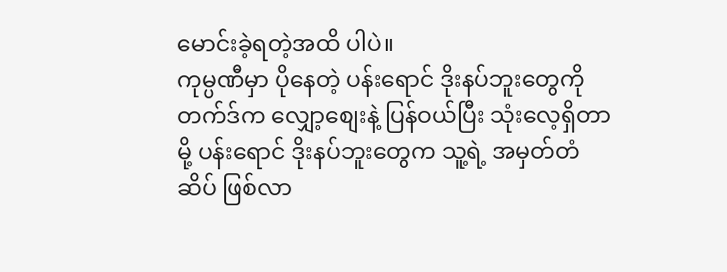မောင်းခဲ့ရတဲ့အထိ ပါပဲ။
ကုမ္ပဏီမှာ ပိုနေတဲ့ ပန်းရောင် ဒိုးနပ်ဘူးတွေကို တက်ဒ်က လျှော့စျေးနဲ့ ပြန်ဝယ်ပြီး သုံးလေ့ရှိတာမို့ ပန်းရောင် ဒိုးနပ်ဘူးတွေက သူ့ရဲ့ အမှတ်တံဆိပ် ဖြစ်လာ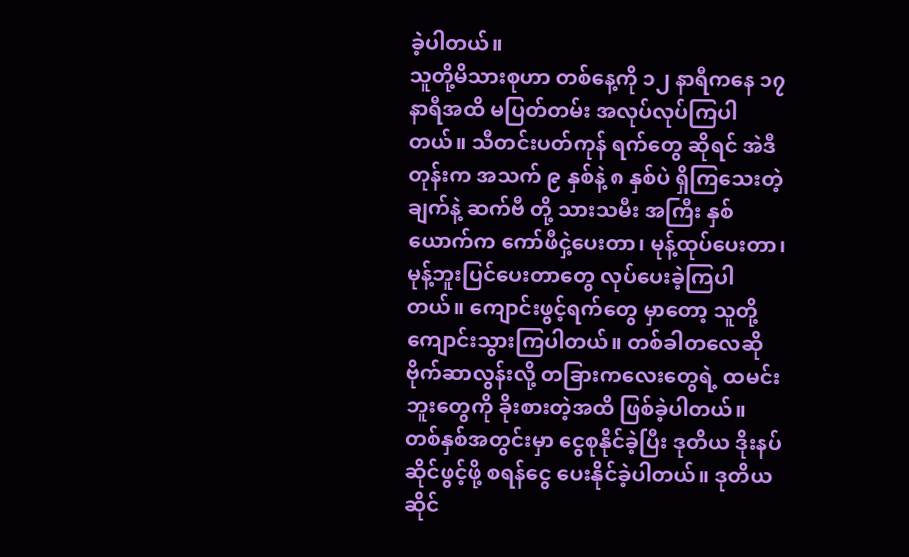ခဲ့ပါတယ်။
သူတို့မိသားစုဟာ တစ်နေ့ကို ၁၂ နာရီကနေ ၁၇ နာရီအထိ မပြတ်တမ်း အလုပ်လုပ်ကြပါတယ်။ သီတင်းပတ်ကုန် ရက်တွေ ဆိုရင် အဲဒီတုန်းက အသက် ၉ နှစ်နဲ့ ၈ နှစ်ပဲ ရှိကြသေးတဲ့ ချက်နဲ့ ဆက်ဗီ တို့ သားသမီး အကြီး နှစ်ယောက်က ကော်ဖီငှဲ့ပေးတာ၊ မုန့်ထုပ်ပေးတာ၊ မုန့်ဘူးပြင်ပေးတာတွေ လုပ်ပေးခဲ့ကြပါတယ်။ ကျောင်းဖွင့်ရက်တွေ မှာတော့ သူတို့ ကျောင်းသွားကြပါတယ်။ တစ်ခါတလေဆို ဗိုက်ဆာလွန်းလို့ တခြားကလေးတွေရဲ့ ထမင်းဘူးတွေကို ခိုးစားတဲ့အထိ ဖြစ်ခဲ့ပါတယ်။
တစ်နှစ်အတွင်းမှာ ငွေစုနိုင်ခဲ့ပြီး ဒုတိယ ဒိုးနပ်ဆိုင်ဖွင့်ဖို့ စရန်ငွေ ပေးနိုင်ခဲ့ပါတယ်။ ဒုတိယဆိုင်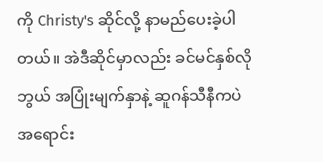ကို Christy's ဆိုင်လို့ နာမည်ပေးခဲ့ပါတယ်။ အဲဒီဆိုင်မှာလည်း ခင်မင်နှစ်လိုဘွယ် အပြုံးမျက်နှာနဲ့ ဆူဂန်သီနီကပဲ အရောင်း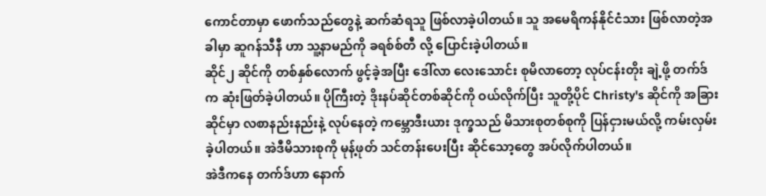ကောင်တာမှာ ဖောက်သည်တွေနဲ့ ဆက်ဆံရသူ ဖြစ်လာခဲ့ပါတယ်။ သူ အမေရိကန်နိုင်ငံသား ဖြစ်လာတဲ့အခါမှာ ဆူဂန်သီနီ ဟာ သူ့နာမည်ကို ခရစ်စ်တီ လို့ ပြောင်းခဲ့ပါတယ်။
ဆိုင်၂ ဆိုင်ကို တစ်နှစ်လောက် ဖွင့်ခဲ့အပြီး ဒေါ်လာ လေးသောင်း စုမိလာတော့ လုပ်ငန်းတိုး ချဲ့ဖို့ တက်ဒ်က ဆုံးဖြတ်ခဲ့ပါတယ်။ ပိုကြီးတဲ့ ဒိုးနပ်ဆိုင်တစ်ဆိုင်ကို ဝယ်လိုက်ပြီး သူတို့ပိုင် Christy's ဆိုင်ကို အခြားဆိုင်မှာ လစာနည်းနည်းနဲ့ လုပ်နေတဲ့ ကမ္ဘောဒီးယား ဒုက္ခသည် မိသားစုတစ်စုကို ပြန်ငှားမယ်လို့ ကမ်းလှမ်းခဲ့ပါတယ်။ အဲဒီမိသားစုကို မုန့်ဖုတ် သင်တန်းပေးပြီး ဆိုင်သော့တွေ အပ်လိုက်ပါတယ်။
အဲဒီကနေ တက်ဒ်ဟာ နောက်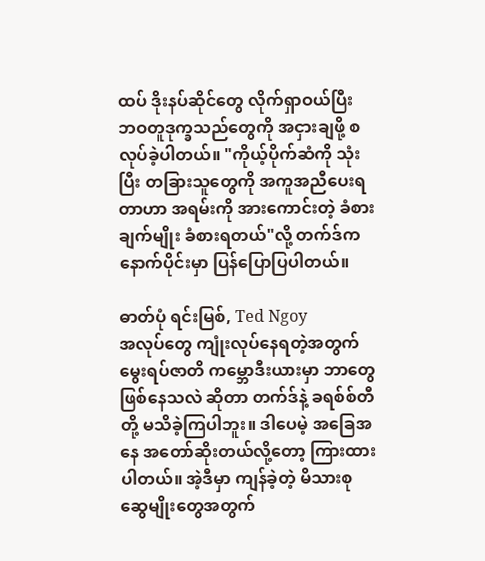ထပ် ဒိုးနပ်ဆိုင်တွေ လိုက်ရှာဝယ်ပြီး ဘဝတူဒုက္ခသည်တွေကို အငှားချဖို့ စလုပ်ခဲ့ပါတယ်။ "ကိုယ့်ပိုက်ဆံကို သုံးပြီး တခြားသူတွေကို အကူအညီပေးရတာဟာ အရမ်းကို အားကောင်းတဲ့ ခံစားချက်မျိုး ခံစားရတယ်"လို့ တက်ဒ်က နောက်ပိုင်းမှာ ပြန်ပြောပြပါတယ်။

ဓာတ်ပုံ ရင်းမြစ်, Ted Ngoy
အလုပ်တွေ ကျုံးလုပ်နေရတဲ့အတွက် မွေးရပ်ဇာတိ ကမ္ဘောဒီးယားမှာ ဘာတွေ ဖြစ်နေသလဲ ဆိုတာ တက်ဒ်နဲ့ ခရစ်စ်တီ တို့ မသိခဲ့ကြပါဘူး။ ဒါပေမဲ့ အခြေအနေ အတော်ဆိုးတယ်လို့တော့ ကြားထားပါတယ်။ အဲ့ဒီမှာ ကျန်ခဲ့တဲ့ မိသားစုဆွေမျိုးတွေအတွက်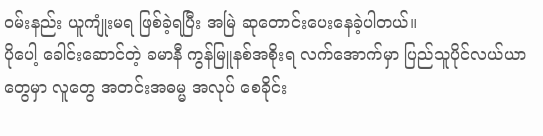ဝမ်းနည်း ယူကျုံးမရ ဖြစ်ခဲ့ရပြီး အမြဲ ဆုတောင်းပေးနေခဲ့ပါတယ်။
ပိုပေါ့ ခေါင်းဆောင်တဲ့ ခမာနီ ကွန်မြူနစ်အစိုးရ လက်အောက်မှာ ပြည်သူပိုင်လယ်ယာတွေမှာ လူတွေ အတင်းအဓမ္မ အလုပ် စေခိုင်း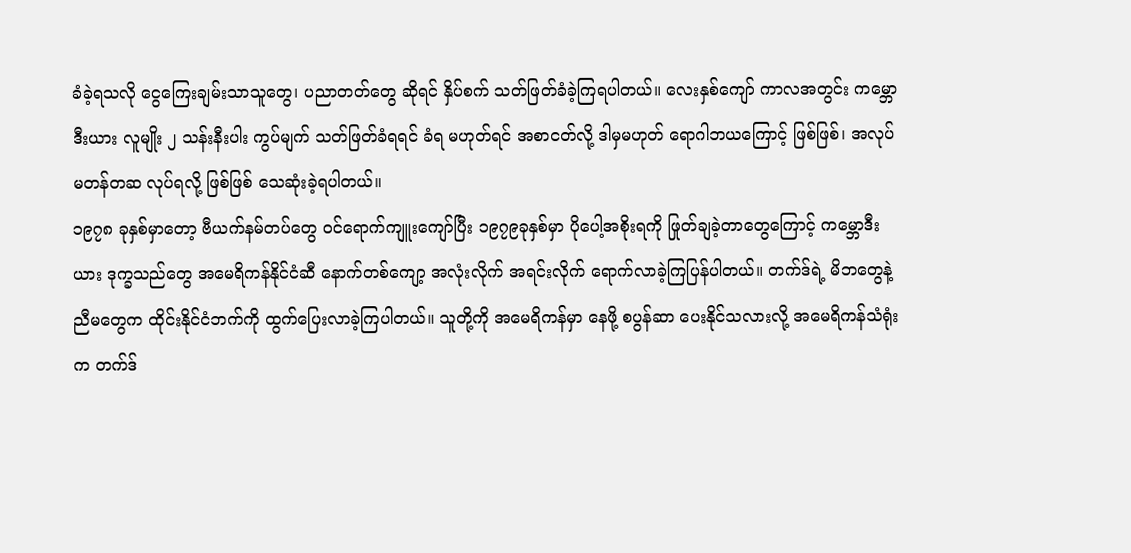ခံခဲ့ရသလို ငွေကြေးချမ်းသာသူတွေ၊ ပညာတတ်တွေ ဆိုရင် နှိပ်စက် သတ်ဖြတ်ခံခဲ့ကြရပါတယ်။ လေးနှစ်ကျော် ကာလအတွင်း ကမ္ဘောဒီးယား လူမျိုး ၂ သန်းနီးပါး ကွပ်မျက် သတ်ဖြတ်ခံရရင် ခံရ မဟုတ်ရင် အစာငတ်လို့ ဒါမှမဟုတ် ရောဂါဘယကြောင့် ဖြစ်ဖြစ်၊ အလုပ် မတန်တဆ လုပ်ရလို့ ဖြစ်ဖြစ် သေဆုံးခဲ့ရပါတယ်။
၁၉၇၈ ခုနှစ်မှာတော့ ဗီယက်နမ်တပ်တွေ ဝင်ရောက်ကျူးကျော်ပြီး ၁၉၇၉ခုနှစ်မှာ ပိုပေါ့အစိုးရကို ဖြုတ်ချခဲ့တာတွေကြောင့် ကမ္ဘောဒီးယား ဒုက္ခသည်တွေ အမေရိကန်နိုင်ငံဆီ နောက်တစ်ကျော့ အလုံးလိုက် အရင်းလိုက် ရောက်လာခဲ့ကြပြန်ပါတယ်။ တက်ဒ်ရဲ့ မိဘတွေနဲ့ ညီမတွေက ထိုင်းနိုင်ငံဘက်ကို ထွက်ပြေးလာခဲ့ကြပါတယ်။ သူတို့ကို အမေရိကန်မှာ နေဖို့ စပွန်ဆာ ပေးနိုင်သလားလို့ အမေရိကန်သံရုံးက တက်ဒ်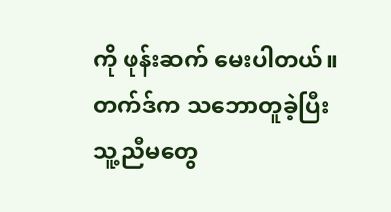ကို ဖုန်းဆက် မေးပါတယ်။ တက်ဒ်က သဘောတူခဲ့ပြီး သူ့ညီမတွေ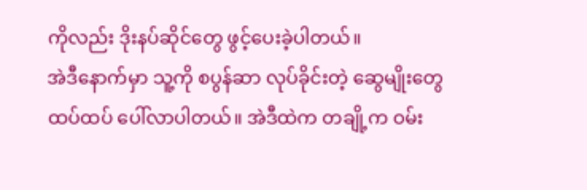ကိုလည်း ဒိုးနပ်ဆိုင်တွေ ဖွင့်ပေးခဲ့ပါတယ်။
အဲဒီနောက်မှာ သူ့ကို စပွန်ဆာ လုပ်ခိုင်းတဲ့ ဆွေမျိုးတွေ ထပ်ထပ် ပေါ်လာပါတယ်။ အဲဒီထဲက တချို့က ဝမ်း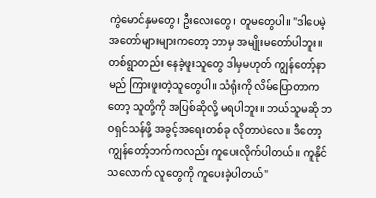ကွဲမောင်နှမတွေ၊ ဦးလေးတွေ၊ တူမတွေပါ။ "ဒါပေမဲ့ အတော်များများကတော့ ဘာမှ အမျိုးမတော်ပါဘူး။ တစ်ရွာတည်း နေခဲ့ဖူးသူတွေ ဒါမှမဟုတ် ကျွန်တော့်နာမည် ကြားဖူးတဲ့သူတွေပါ။ သံရုံးကို လိမ်ပြောတာကတော့ သူတို့ကို အပြစ်ဆိုလို့ မရပါဘူး။ ဘယ်သူမဆို ဘဝရှင်သန်ဖို့ အခွင့်အရေးတစ်ခု လိုတာပဲလေ။ ဒီတော့ ကျွန်တော့်ဘက်ကလည်း ကူပေးလိုက်ပါတယ်။ ကူနိုင်သလောက် လူတွေကို ကူပေးခဲ့ပါတယ်"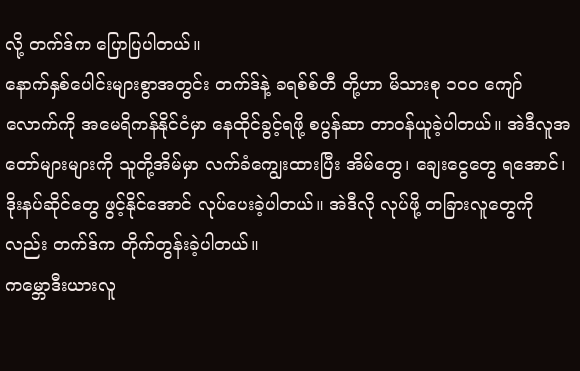လို့ တက်ဒ်က ပြောပြပါတယ်။
နောက်နှစ်ပေါင်းများစွာအတွင်း တက်ဒ်နဲ့ ခရစ်စ်တီ တို့ဟာ မိသားစု ၁၀၀ ကျော်လောက်ကို အမေရိကန်နိုင်ငံမှာ နေထိုင်ခွင့်ရဖို့ စပွန်ဆာ တာဝန်ယူခဲ့ပါတယ်။ အဲဒီလူအတော်များများကို သူတို့အိမ်မှာ လက်ခံကျွေးထားပြီး အိမ်တွေ၊ ချေးငွေတွေ ရအောင်၊ ဒိုးနပ်ဆိုင်တွေ ဖွင့်နိုင်အောင် လုပ်ပေးခဲ့ပါတယ်။ အဲဒီလို လုပ်ဖို့ တခြားလူတွေကိုလည်း တက်ဒ်က တိုက်တွန်းခဲ့ပါတယ်။
ကမ္ဘောဒီးယားလူ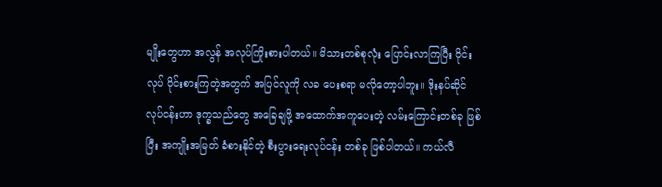မျိုးတွေဟာ အလွန် အလုပ်ကြိုးစားပါတယ်။ မိသားတစ်စုလုံး ပြောင်းလာကြပြီး ဝိုင်းလုပ် ဝိုင်းစားကြတဲ့အတွက် အပြင်လူကို လခ ပေးစရာ မလိုတော့ပါဘူး။ ဒိုးနပ်ဆိုင်လုပ်ငန်းဟာ ဒုက္ခသည်တွေ အခြေချဖို့ အထောက်အကူပေးတဲ့ လမ်းကြောင်းတစ်ခု ဖြစ်ပြီး အကျိုးအမြတ် ခံစားနိုင်တဲ့ စီးပွားရေးလုပ်ငန်း တစ်ခု ဖြစ်ပါတယ်။ ကယ်လီ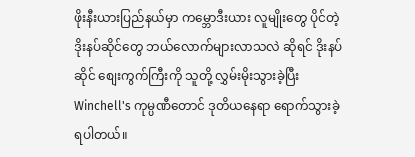ဖိုးနီးယားပြည်နယ်မှာ ကမ္ဘောဒီးယား လူမျိုးတွေ ပိုင်တဲ့ ဒိုးနပ်ဆိုင်တွေ ဘယ်လောက်များလာသလဲ ဆိုရင် ဒိုးနပ်ဆိုင် စျေးကွက်ကြီးကို သူတို့ လွှမ်းမိုးသွားခဲ့ပြီး Winchell's ကုမ္ပဏီတောင် ဒုတိယနေရာ ရောက်သွားခဲ့ရပါတယ်။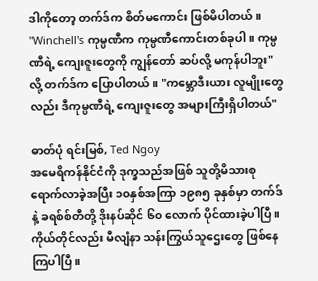ဒါကိုတော့ တက်ဒ်က စိတ်မကောင်း ဖြစ်မိပါတယ်။ "Winchell's ကုမ္ပဏီက ကုမ္ပဏီကောင်းတစ်ခုပါ။ ကုမ္ပဏီရဲ့ ကျေးဇူးတွေကို ကျွန်တော် ဆပ်လို့ မကုန်ပါဘူး"လို့ တက်ဒ်က ပြောပါတယ်။ "ကမ္ဘောဒီးယား လူမျိုးတွေလည်း ဒီကုမ္ပဏီရဲ့ ကျေးဇူးတွေ အများကြီးရှိပါတယ်"

ဓာတ်ပုံ ရင်းမြစ်, Ted Ngoy
အမေရိကန်နိုင်ငံကို ဒုက္ခသည်အဖြစ် သူတို့မိသားစု ရောက်လာခဲ့အပြီး ၁၀နှစ်အကြာ ၁၉၈၅ ခုနှစ်မှာ တက်ဒ်နဲ့ ခရစ်စ်တီတို့ ဒိုးနပ်ဆိုင် ၆၀ လောက် ပိုင်ထားခဲ့ပါပြီ။ ကိုယ်တိုင်လည်း မီလျံနာ သန်းကြွယ်သူဌေးတွေ ဖြစ်နေကြပါပြီ။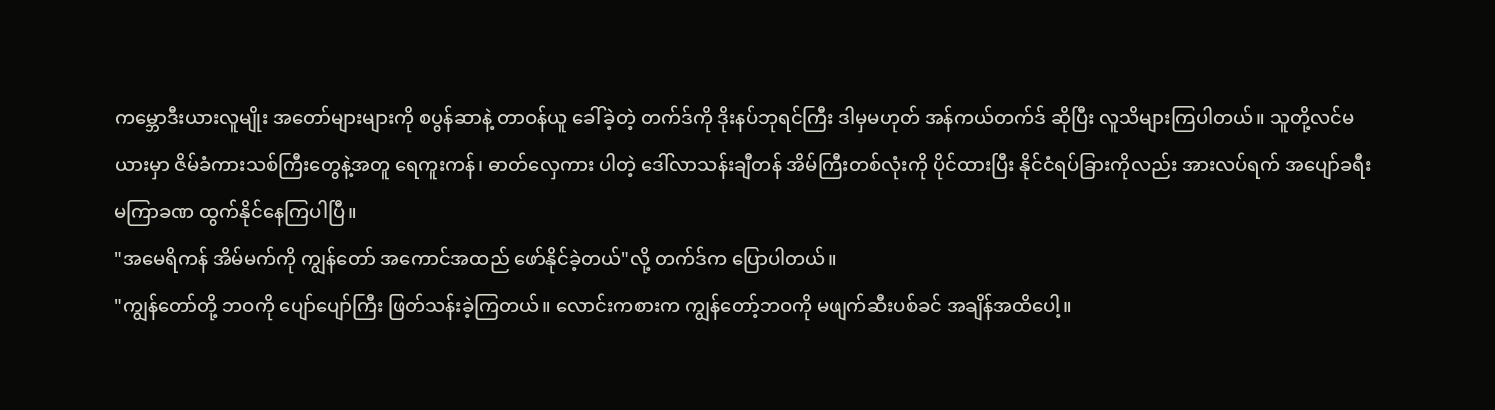ကမ္ဘောဒီးယားလူမျိုး အတော်များများကို စပွန်ဆာနဲ့ တာဝန်ယူ ခေါ်ခဲ့တဲ့ တက်ဒ်ကို ဒိုးနပ်ဘုရင်ကြီး ဒါမှမဟုတ် အန်ကယ်တက်ဒ် ဆိုပြီး လူသိများကြပါတယ်။ သူတို့လင်မယားမှာ ဇိမ်ခံကားသစ်ကြီးတွေနဲ့အတူ ရေကူးကန်၊ ဓာတ်လှေကား ပါတဲ့ ဒေါ်လာသန်းချီတန် အိမ်ကြီးတစ်လုံးကို ပိုင်ထားပြီး နိုင်ငံရပ်ခြားကိုလည်း အားလပ်ရက် အပျော်ခရီး မကြာခဏ ထွက်နိုင်နေကြပါပြီ။
"အမေရိကန် အိမ်မက်ကို ကျွန်တော် အကောင်အထည် ဖော်နိုင်ခဲ့တယ်"လို့ တက်ဒ်က ပြောပါတယ်။
"ကျွန်တော်တို့ ဘဝကို ပျော်ပျော်ကြီး ဖြတ်သန်းခဲ့ကြတယ်။ လောင်းကစားက ကျွန်တော့်ဘဝကို မဖျက်ဆီးပစ်ခင် အချိန်အထိပေါ့။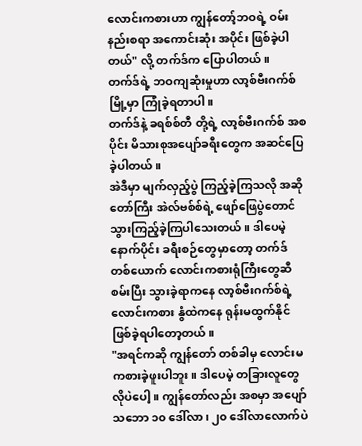လောင်းကစားဟာ ကျွန်တော့်ဘဝရဲ့ ဝမ်းနည်းစရာ အကောင်းဆုံး အပိုင်း ဖြစ်ခဲ့ပါတယ်" လို့ တက်ဒ်က ပြောပါတယ်။
တက်ဒ်ရဲ့ ဘဝကျဆုံးမှုဟာ လာ့စ်ဗီးဂက်စ်မြို့မှာ ကြုံခဲ့ရတာပါ။
တက်ဒ်နဲ့ ခရစ်စ်တီ တို့ရဲ့ လာ့စ်ဗီးဂက်စ် အစပိုင်း မိသားစုအပျော်ခရီးတွေက အဆင်ပြေခဲ့ပါတယ်။
အဲဒီမှာ မျက်လှည့်ပွဲ ကြည့်ခဲ့ကြသလို အဆိုတော်ကြီး အဲလ်ဗစ်စ်ရဲ့ ဖျော်ဖြေပွဲတောင် သွားကြည့်ခဲ့ကြပါသေးတယ်။ ဒါပေမဲ့ နောက်ပိုင်း ခရီးစဉ်တွေမှာတော့ တက်ဒ် တစ်ယောက် လောင်းကစားရုံကြီးတွေဆီ စမ်းပြီး သွားခဲ့ရာကနေ လာ့စ်ဗီးဂက်စ်ရဲ့ လောင်းကစား နွံထဲကနေ ရုန်းမထွက်နိုင် ဖြစ်ခဲ့ရပါတော့တယ်။
"အရင်ကဆို ကျွန်တော် တစ်ခါမှ လောင်းမကစားခဲ့ဖူးပါဘူး။ ဒါပေမဲ့ တခြားလူတွေလိုပဲပေါ့။ ကျွန်တော်လည်း အစမှာ အပျော်သဘော ၁၀ ဒေါ်လာ၊ ၂၀ ဒေါ်လာလောက်ပဲ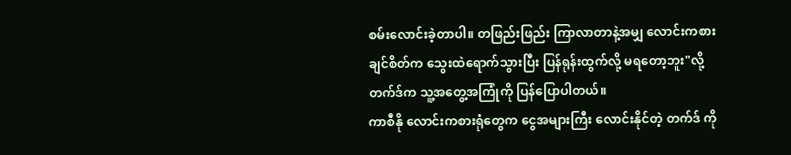စမ်းလောင်းခဲ့တာပါ။ တဖြည်းဖြည်း ကြာလာတာနဲ့အမျှ လောင်းကစားချင်စိတ်က သွေးထဲရောက်သွားပြီး ပြန်ရုန်းထွက်လို့ မရတော့ဘူး"လို့ တက်ဒ်က သူ့အတွေ့အကြုံကို ပြန်ပြောပါတယ်။
ကာစီနို လောင်းကစားရုံတွေက ငွေအများကြီး လောင်းနိုင်တဲ့ တက်ဒ် ကို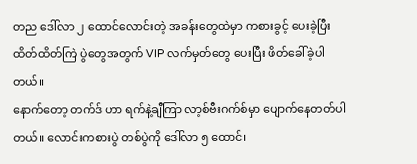တည ဒေါ်လာ ၂ ထောင်လောင်းတဲ့ အခန်းတွေထဲမှာ ကစားခွင့် ပေးခဲ့ပြီး ထိတ်ထိတ်ကြဲ ပွဲတွေအတွက် VIP လက်မှတ်တွေ ပေးပြီး ဖိတ်ခေါ်ခဲ့ပါတယ်။
နောက်တော့ တက်ဒ် ဟာ ရက်နဲ့ချီကြာ လာ့စ်ဗီးဂက်စ်မှာ ပျောက်နေတတ်ပါတယ်။ လောင်းကစားပွဲ တစ်ပွဲကို ဒေါ်လာ ၅ ထောင်၊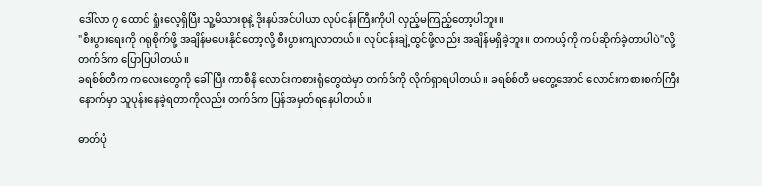ဒေါ်လာ ၇ ထောင် ရှုံးလေ့ရှိပြီး သူ့မိသားစုနဲ့ ဒိုးနပ်အင်ပါယာ လုပ်ငန်းကြီးကိုပါ လှည့်မကြည့်တော့ပါဘူး။
"စီးပွားရေးကို ဂရုစိုက်ဖို့ အချိန်မပေးနိုင်တော့လို့ စီးပွားကျလာတယ်။ လုပ်ငန်းချဲ့ထွင်ဖို့လည်း အချိန်မရှိခဲ့ဘူး။ တကယ့်ကို ကပ်ဆိုက်ခဲ့တာပါပဲ"လို့ တက်ဒ်က ပြောပြပါတယ်။
ခရစ်စ်တီက ကလေးတွေကို ခေါ်ပြီး ကာစီနိ လောင်းကစားရုံတွေထဲမှာ တက်ဒ်ကို လိုက်ရှာရပါတယ်။ ခရစ်စ်တီ မတွေ့အောင် လောင်းကစားစက်ကြီး နောက်မှာ သူပုန်းနေခဲ့ရတာကိုလည်း တက်ဒ်က ပြန်အမှတ်ရနေပါတယ်။

ဓာတ်ပုံ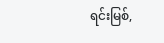ရင်းမြစ်,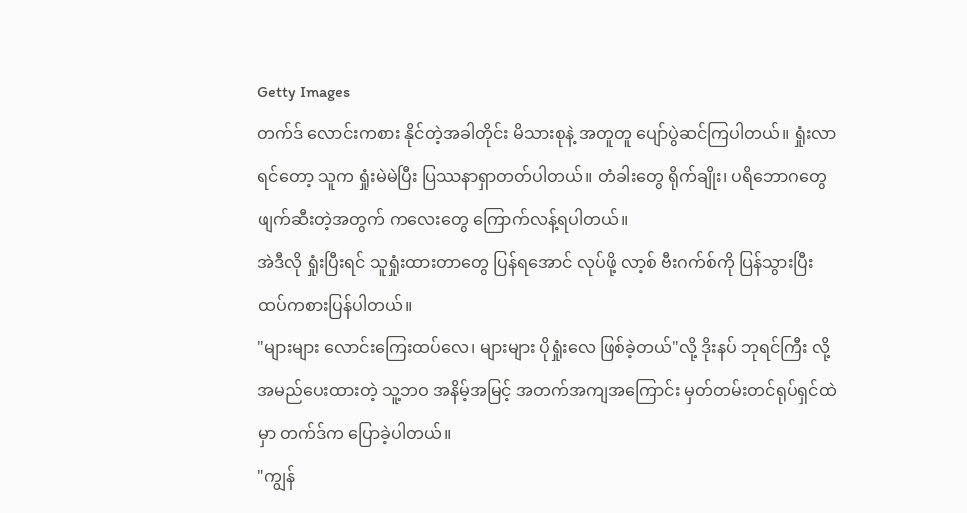Getty Images
တက်ဒ် လောင်းကစား နိုင်တဲ့အခါတိုင်း မိသားစုနဲ့ အတူတူ ပျော်ပွဲဆင်ကြပါတယ်။ ရှုံးလာရင်တော့ သူက ရှုံးမဲမဲပြီး ပြဿနာရှာတတ်ပါတယ်။ တံခါးတွေ ရိုက်ချိုး၊ ပရိဘောဂတွေ ဖျက်ဆီးတဲ့အတွက် ကလေးတွေ ကြောက်လန့်ရပါတယ်။
အဲဒီလို ရှုံးပြီးရင် သူရှုံးထားတာတွေ ပြန်ရအောင် လုပ်ဖို့ လာ့စ် ဗီးဂက်စ်ကို ပြန်သွားပြီး ထပ်ကစားပြန်ပါတယ်။
"များများ လောင်းကြေးထပ်လေ၊ များများ ပိုရှုံးလေ ဖြစ်ခဲ့တယ်"လို့ ဒိုးနပ် ဘုရင်ကြီး လို့ အမည်ပေးထားတဲ့ သူ့ဘဝ အနိမ့်အမြင့် အတက်အကျအကြောင်း မှတ်တမ်းတင်ရုပ်ရှင်ထဲမှာ တက်ဒ်က ပြောခဲ့ပါတယ်။
"ကျွန်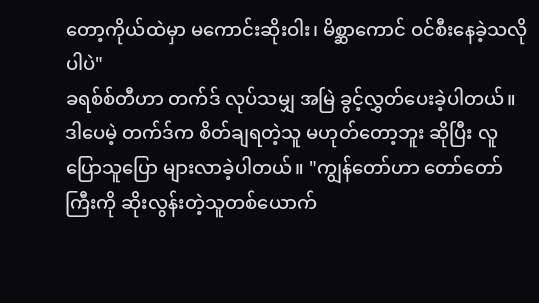တော့ကိုယ်ထဲမှာ မကောင်းဆိုးဝါး၊ မိစ္ဆာကောင် ဝင်စီးနေခဲ့သလိုပါပဲ"
ခရစ်စ်တီဟာ တက်ဒ် လုပ်သမျှ အမြဲ ခွင့်လွှတ်ပေးခဲ့ပါတယ်။ ဒါပေမဲ့ တက်ဒ်က စိတ်ချရတဲ့သူ မဟုတ်တော့ဘူး ဆိုပြီး လူပြောသူပြော များလာခဲ့ပါတယ်။ "ကျွန်တော်ဟာ တော်တော်ကြီးကို ဆိုးလွန်းတဲ့သူတစ်ယောက်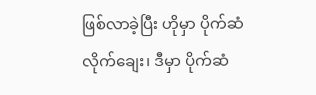ဖြစ်လာခဲ့ပြီး ဟိုမှာ ပိုက်ဆံလိုက်ချေး၊ ဒီမှာ ပိုက်ဆံ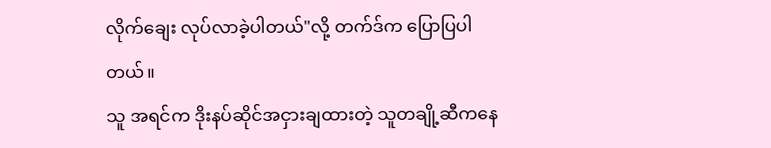လိုက်ချေး လုပ်လာခဲ့ပါတယ်"လို့ တက်ဒ်က ပြောပြပါတယ်။
သူ အရင်က ဒိုးနပ်ဆိုင်အငှားချထားတဲ့ သူတချို့ဆီကနေ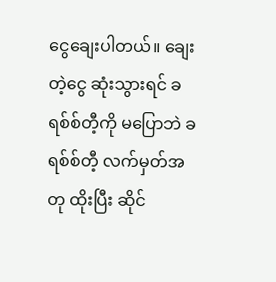ငွေချေးပါတယ်။ ချေးတဲ့ငွေ ဆုံးသွားရင် ခရစ်စ်တီ့ကို မပြောဘဲ ခရစ်စ်တီ့ လက်မှတ်အတု ထိုးပြီး ဆိုင်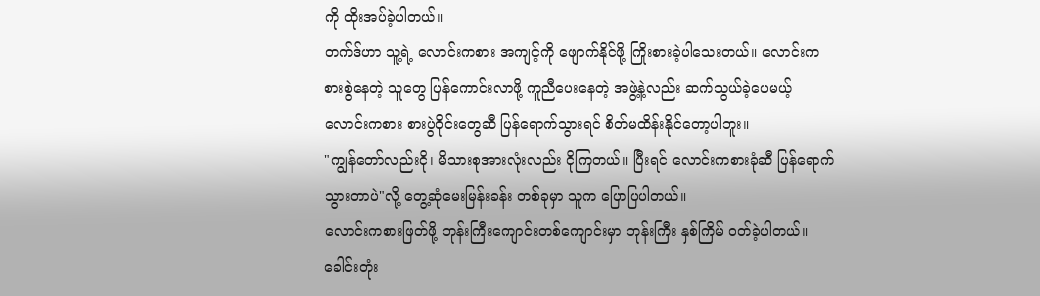ကို ထိုးအပ်ခဲ့ပါတယ်။
တက်ဒ်ဟာ သူ့ရဲ့ လောင်းကစား အကျင့်ကို ဖျောက်နိုင်ဖို့ ကြိုးစားခဲ့ပါသေးတယ်။ လောင်းကစားစွဲနေတဲ့ သူတွေ ပြန်ကောင်းလာဖို့ ကူညီပေးနေတဲ့ အဖွဲ့နဲ့လည်း ဆက်သွယ်ခဲ့ပေမယ့် လောင်းကစား စားပွဲဝိုင်းတွေဆီ ပြန်ရောက်သွားရင် စိတ်မထိန်းနိုင်တော့ပါဘူး။
"ကျွန်တော်လည်းငို၊ မိသားစုအားလုံးလည်း ငိုကြတယ်။ ပြီးရင် လောင်းကစားခုံဆီ ပြန်ရောက်သွားတာပဲ"လို့ တွေ့ဆုံမေးမြန်းခန်း တစ်ခုမှာ သူက ပြောပြပါတယ်။
လောင်းကစားဖြတ်ဖို့ ဘုန်းကြီးကျောင်းတစ်ကျောင်းမှာ ဘုန်းကြီး နှစ်ကြိမ် ဝတ်ခဲ့ပါတယ်။ ခေါင်းတုံး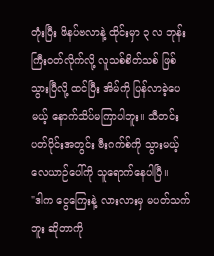တုံးပြီး ဖိနပ်ဗလာနဲ့ ထိုင်းမှာ ၃ လ ဘုန်းကြီးဝတ်လိုက်လို့ လူသစ်စိတ်သစ် ဖြစ်သွားပြီလို့ ထင်ပြီး အိမ်ကို ပြန်လာခဲ့ပေမယ့် နောက်သိပ်မကြာပါဘူး။ သီတင်းပတ်ပိုင်းအတွင်း ဗီးဂက်စ်ကို သွားမယ့် လေယာဉ်ပေါ်ကို သူရောက်နေပါပြီ။
"ဒါက ငွေကြေးနဲ့ လားလားမှ မပတ်သက်ဘူး ဆိုတာကို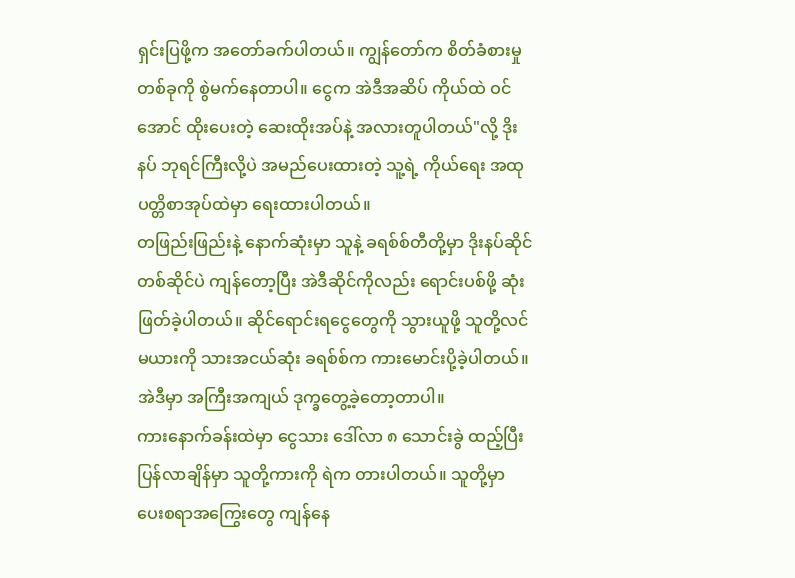ရှင်းပြဖို့က အတော်ခက်ပါတယ်။ ကျွန်တော်က စိတ်ခံစားမှုတစ်ခုကို စွဲမက်နေတာပါ။ ငွေက အဲဒီအဆိပ် ကိုယ်ထဲ ဝင်အောင် ထိုးပေးတဲ့ ဆေးထိုးအပ်နဲ့ အလားတူပါတယ်"လို့ ဒိုးနပ် ဘုရင်ကြီးလို့ပဲ အမည်ပေးထားတဲ့ သူ့ရဲ့ ကိုယ်ရေး အထုပတ္တိစာအုပ်ထဲမှာ ရေးထားပါတယ်။
တဖြည်းဖြည်းနဲ့ နောက်ဆုံးမှာ သူနဲ့ ခရစ်စ်တီတို့မှာ ဒိုးနပ်ဆိုင် တစ်ဆိုင်ပဲ ကျန်တော့ပြီး အဲဒီဆိုင်ကိုလည်း ရောင်းပစ်ဖို့ ဆုံးဖြတ်ခဲ့ပါတယ်။ ဆိုင်ရောင်းရငွေတွေကို သွားယူဖို့ သူတို့လင်မယားကို သားအငယ်ဆုံး ခရစ်စ်က ကားမောင်းပို့ခဲ့ပါတယ်။ အဲဒီမှာ အကြီးအကျယ် ဒုက္ခတွေ့ခဲ့တော့တာပါ။
ကားနောက်ခန်းထဲမှာ ငွေသား ဒေါ်လာ ၈ သောင်းခွဲ ထည့်ပြီး ပြန်လာချိန်မှာ သူတို့ကားကို ရဲက တားပါတယ်။ သူတို့မှာ ပေးစရာအကြွေးတွေ ကျန်နေ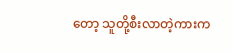တော့ သူတို့စီးလာတဲ့ကားက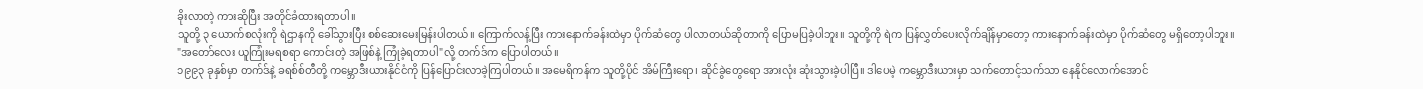ခိုးလာတဲ့ ကားဆိုပြီး အတိုင်ခံထားရတာပါ။
သူတို့ ၃ ယောက်စလုံးကို ရဲဌာနကို ခေါ်သွားပြီး စစ်ဆေးမေးမြန်းပါတယ်။ ကြောက်လန့်ပြီး ကားနောက်ခန်းထဲမှာ ပိုက်ဆံတွေ ပါလာတယ်ဆိုတာကို ပြောမပြခဲ့ပါဘူး။ သူတို့ကို ရဲက ပြန်လွှတ်ပေးလိုက်ချိန်မှာတော့ ကားနောက်ခန်းထဲမှာ ပိုက်ဆံတွေ မရှိတော့ပါဘူး။
"အတော်လေး ယူကြုံးမရစရာ ကောင်းတဲ့ အဖြစ်နဲ့ ကြုံခဲ့ရတာပါ"လို့ တက်ဒ်က ပြောပါတယ်။
၁၉၉၃ ခုနှစ်မှာ တက်ဒ်နဲ့ ခရစ်စ်တီတို့ ကမ္ဘောဒီးယားနိုင်ငံကို ပြန်ပြောင်းလာခဲ့ကြပါတယ်။ အမေရိကန်က သူတို့ပိုင် အိမ်ကြီးရော၊ ဆိုင်ခွဲတွေရော အားလုံး ဆုံးသွားခဲ့ပါပြီ။ ဒါပေမဲ့ ကမ္ဘောဒီးယားမှာ သက်တောင့်သက်သာ နေနိုင်လောက်အောင်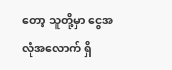တော့ သူတို့မှာ ငွေအလုံအလောက် ရှိ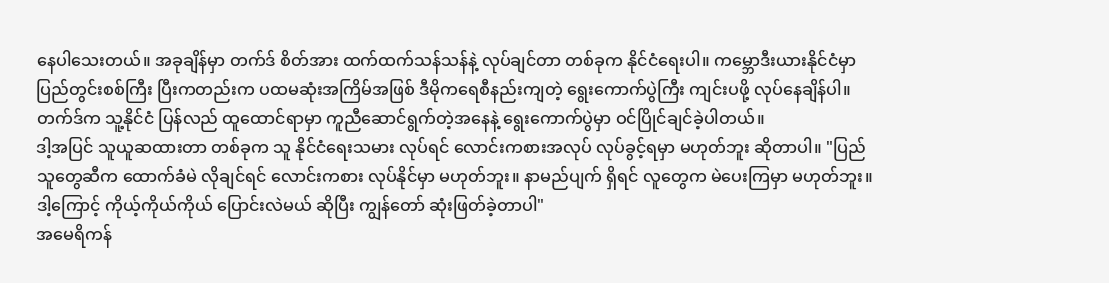နေပါသေးတယ်။ အခုချိန်မှာ တက်ဒ် စိတ်အား ထက်ထက်သန်သန်နဲ့ လုပ်ချင်တာ တစ်ခုက နိုင်ငံရေးပါ။ ကမ္ဘောဒီးယားနိုင်ငံမှာ ပြည်တွင်းစစ်ကြီး ပြီးကတည်းက ပထမဆုံးအကြိမ်အဖြစ် ဒီမိုကရေစီနည်းကျတဲ့ ရွေးကောက်ပွဲကြီး ကျင်းပဖို့ လုပ်နေချိန်ပါ။ တက်ဒ်က သူ့နိုင်ငံ ပြန်လည် ထူထောင်ရာမှာ ကူညီဆောင်ရွက်တဲ့အနေနဲ့ ရွေးကောက်ပွဲမှာ ဝင်ပြိုင်ချင်ခဲ့ပါတယ်။
ဒါ့အပြင် သူယူဆထားတာ တစ်ခုက သူ နိုင်ငံရေးသမား လုပ်ရင် လောင်းကစားအလုပ် လုပ်ခွင့်ရမှာ မဟုတ်ဘူး ဆိုတာပါ။ "ပြည်သူတွေဆီက ထောက်ခံမဲ လိုချင်ရင် လောင်းကစား လုပ်နိုင်မှာ မဟုတ်ဘူး။ နာမည်ပျက် ရှိရင် လူတွေက မဲပေးကြမှာ မဟုတ်ဘူး။ ဒါ့ကြောင့် ကိုယ့်ကိုယ်ကိုယ် ပြောင်းလဲမယ် ဆိုပြီး ကျွန်တော် ဆုံးဖြတ်ခဲ့တာပါ"
အမေရိကန်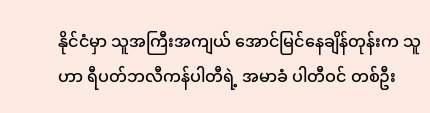နိုင်ငံမှာ သူအကြီးအကျယ် အောင်မြင်နေချိန်တုန်းက သူဟာ ရီပတ်ဘလီကန်ပါတီရဲ့ အမာခံ ပါတီဝင် တစ်ဦး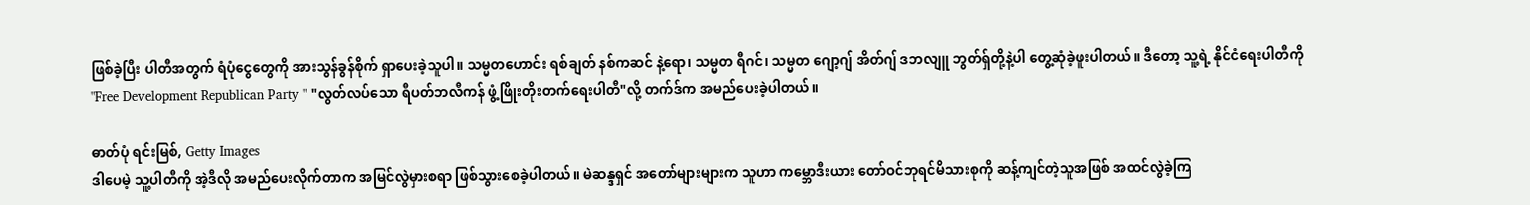ဖြစ်ခဲ့ပြီး ပါတီအတွက် ရံပုံငွေတွေကို အားသွန်ခွန်စိုက် ရှာပေးခဲ့သူပါ။ သမ္မတဟောင်း ရစ်ချတ် နစ်ကဆင် နဲ့ရော၊ သမ္မတ ရီဂင်၊ သမ္မတ ဂျော့ဂျ် အိတ်ဂျ် ဒဘလျူ ဘွတ်ရှ်တို့နဲ့ပါ တွေ့ဆုံခဲ့ဖူးပါတယ်။ ဒီတော့ သူ့ရဲ့ နိုင်ငံရေးပါတီကို "Free Development Republican Party " "လွတ်လပ်သော ရီပတ်ဘလီကန် ဖွံ့ဖြိုးတိုးတက်ရေးပါတီ"လို့ တက်ဒ်က အမည်ပေးခဲ့ပါတယ်။

ဓာတ်ပုံ ရင်းမြစ်, Getty Images
ဒါပေမဲ့ သူ့ပါတီကို အဲ့ဒီလို အမည်ပေးလိုက်တာက အမြင်လွဲမှားစရာ ဖြစ်သွားစေခဲ့ပါတယ်။ မဲဆန္ဒရှင် အတော်များများက သူဟာ ကမ္ဘောဒီးယား တော်ဝင်ဘုရင်မိသားစုကို ဆန့်ကျင်တဲ့သူအဖြစ် အထင်လွဲခဲ့ကြ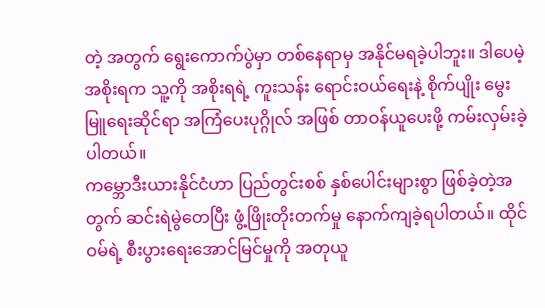တဲ့ အတွက် ရွေးကောက်ပွဲမှာ တစ်နေရာမှ အနိုင်မရခဲ့ပါဘူး။ ဒါပေမဲ့ အစိုးရက သူ့ကို အစိုးရရဲ့ ကူးသန်း ရောင်းဝယ်ရေးနဲ့ စိုက်ပျိုး မွေးမြူရေးဆိုင်ရာ အကြံပေးပုဂ္ဂိုလ် အဖြစ် တာဝန်ယူပေးဖို့ ကမ်းလှမ်းခဲ့ပါတယ်။
ကမ္ဘောဒီးယားနိုင်ငံဟာ ပြည်တွင်းစစ် နှစ်ပေါင်းများစွာ ဖြစ်ခဲ့တဲ့အတွက် ဆင်းရဲမွဲတေပြီး ဖွံ့ဖြိုးတိုးတက်မှု နောက်ကျခဲ့ရပါတယ်။ ထိုင်ဝမ်ရဲ့ စီးပွားရေးအောင်မြင်မှုကို အတုယူ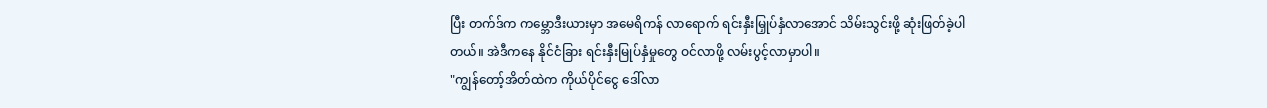ပြီး တက်ဒ်က ကမ္ဘောဒီးယားမှာ အမေရိကန် လာရောက် ရင်းနှီးမြှုပ်နှံလာအောင် သိမ်းသွင်းဖို့ ဆုံးဖြတ်ခဲ့ပါတယ်။ အဲဒီကနေ နိုင်ငံခြား ရင်းနှီးမြုပ်နှံမှုတွေ ဝင်လာဖို့ လမ်းပွင့်လာမှာပါ။
"ကျွန်တော့်အိတ်ထဲက ကိုယ်ပိုင်ငွေ ဒေါ်လာ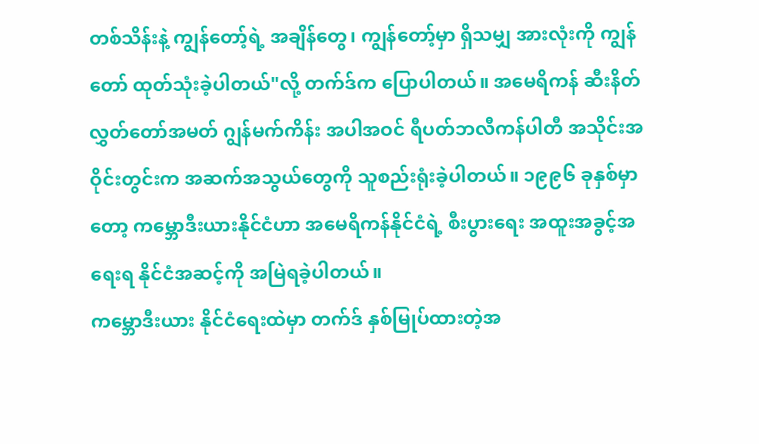တစ်သိန်းနဲ့ ကျွန်တော့်ရဲ့ အချိန်တွေ၊ ကျွန်တော့်မှာ ရှိသမျှ အားလုံးကို ကျွန်တော် ထုတ်သုံးခဲ့ပါတယ်"လို့ တက်ဒ်က ပြောပါတယ်။ အမေရိကန် ဆီးနိတ်လွှတ်တော်အမတ် ဂျွန်မက်ကိန်း အပါအဝင် ရီပတ်ဘလီကန်ပါတီ အသိုင်းအဝိုင်းတွင်းက အဆက်အသွယ်တွေကို သူစည်းရုံးခဲ့ပါတယ်။ ၁၉၉၆ ခုနှစ်မှာတော့ ကမ္ဘောဒီးယားနိုင်ငံဟာ အမေရိကန်နိုင်ငံရဲ့ စီးပွားရေး အထူးအခွင့်အရေးရ နိုင်ငံအဆင့်ကို အမြဲရခဲ့ပါတယ်။
ကမ္ဘောဒီးယား နိုင်ငံရေးထဲမှာ တက်ဒ် နှစ်မြုပ်ထားတဲ့အ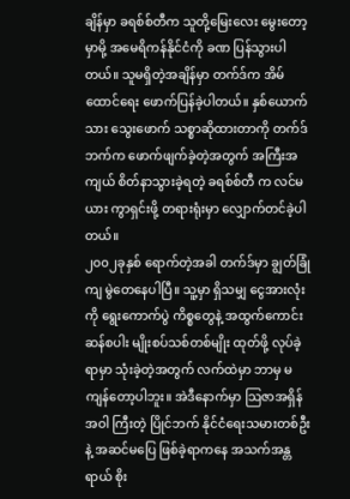ချိန်မှာ ခရစ်စ်တီက သူတို့မြေးလေး မွေးတော့မှာမို့ အမေရိကန်နိုင်ငံကို ခဏ ပြန်သွားပါတယ်။ သူမရှိတဲ့အချိန်မှာ တက်ဒ်က အိမ်ထောင်ရေး ဖောက်ပြန်ခဲ့ပါတယ်။ နှစ်ယောက်သား သွေးဖောက် သစ္စာဆိုထားတာကို တက်ဒ်ဘက်က ဖောက်ဖျက်ခဲ့တဲ့အတွက် အကြီးအကျယ် စိတ်နာသွားခဲ့ရတဲ့ ခရစ်စ်တီ က လင်မယား ကွာရှင်းဖို့ တရားရုံးမှာ လျှောက်တင်ခဲ့ပါတယ်။
၂၀၀၂ခုနှစ် ရောက်တဲ့အခါ တက်ဒ်မှာ ချွတ်ခြုံကျ မွဲတေနေပါပြီ။ သူ့မှာ ရှိသမျှ ငွေအားလုံးကို ရွေးကောက်ပွဲ ကိစ္စတွေနဲ့ အထွက်ကောင်း ဆန်စပါး မျိုးစပ်သစ်တစ်မျိုး ထုတ်ဖို့ လုပ်ခဲ့ရာမှာ သုံးခဲ့တဲ့အတွက် လက်ထဲမှာ ဘာမှ မကျန်တော့ပါဘူး။ အဲဒီနောက်မှာ သြဇာအရှိန်အဝါ ကြီးတဲ့ ပြိုင်ဘက် နိုင်ငံရေးသမားတစ်ဦးနဲ့ အဆင်မပြေ ဖြစ်ခဲ့ရာကနေ အသက်အန္တရာယ် စိုး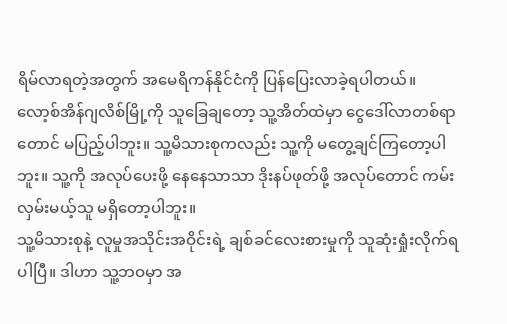ရိမ်လာရတဲ့အတွက် အမေရိကန်နိုင်ငံကို ပြန်ပြေးလာခဲ့ရပါတယ်။
လော့စ်အိန်ဂျလိစ်မြို့ကို သူခြေချတော့ သူ့အိတ်ထဲမှာ ငွေဒေါ်လာတစ်ရာတောင် မပြည့်ပါဘူး။ သူ့မိသားစုကလည်း သူ့ကို မတွေ့ချင်ကြတော့ပါဘူး။ သူ့ကို အလုပ်ပေးဖို့ နေနေသာသာ ဒိုးနပ်ဖုတ်ဖို့ အလုပ်တောင် ကမ်းလှမ်းမယ့်သူ မရှိတော့ပါဘူး။
သူ့မိသားစုနဲ့ လူမှုအသိုင်းအဝိုင်းရဲ့ ချစ်ခင်လေးစားမှုကို သူဆုံးရှုံးလိုက်ရပါပြီ။ ဒါဟာ သူ့ဘဝမှာ အ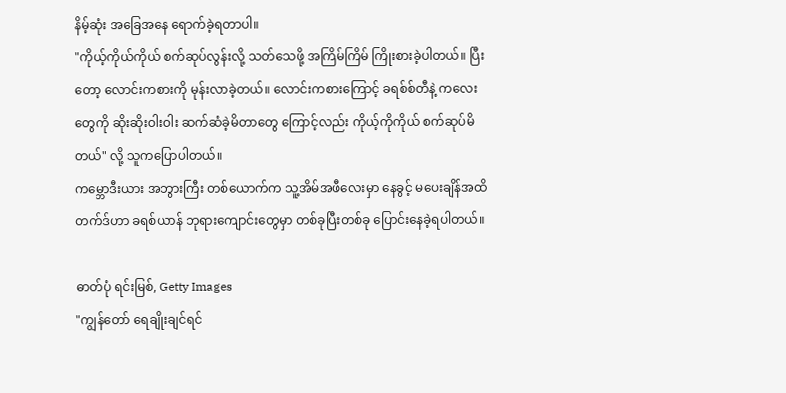နိမ့်ဆုံး အခြေအနေ ရောက်ခဲ့ရတာပါ။
"ကိုယ့်ကိုယ်ကိုယ် စက်ဆုပ်လွန်းလို့ သတ်သေဖို့ အကြိမ်ကြိမ် ကြိုးစားခဲ့ပါတယ်။ ပြီးတော့ လောင်းကစားကို မုန်းလာခဲ့တယ်။ လောင်းကစားကြောင့် ခရစ်စ်တီနဲ့ ကလေးတွေကို ဆိုးဆိုးဝါးဝါး ဆက်ဆံခဲ့မိတာတွေ ကြောင့်လည်း ကိုယ့်ကိုကိုယ် စက်ဆုပ်မိတယ်" လို့ သူကပြောပါတယ်။
ကမ္ဘောဒီးယား အဘွားကြီး တစ်ယောက်က သူ့အိမ်အဖီလေးမှာ နေခွင့် မပေးချိန်အထိ တက်ဒ်ဟာ ခရစ်ယာန် ဘုရားကျောင်းတွေမှာ တစ်ခုပြီးတစ်ခု ပြောင်းနေခဲ့ရပါတယ်။

ဓာတ်ပုံ ရင်းမြစ်, Getty Images
"ကျွန်တော် ရေချိုးချင်ရင်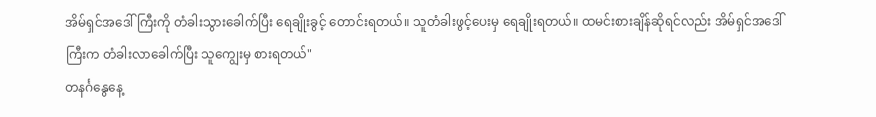အိမ်ရှင်အဒေါ်ကြီးကို တံခါးသွားခေါက်ပြီး ရေချိုးခွင့် တောင်းရတယ်။ သူတံခါးဖွင့်ပေးမှ ရေချိုးရတယ်။ ထမင်းစားချိန်ဆိုရင်လည်း အိမ်ရှင်အဒေါ်ကြီးက တံခါးလာခေါက်ပြီး သူကျွေးမှ စားရတယ်"
တနင်္ဂနွေနေ့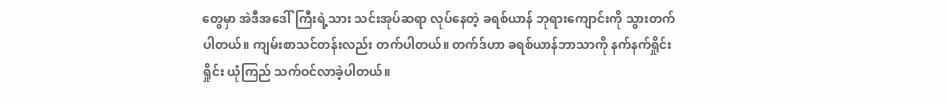တွေမှာ အဲဒီအဒေါ်ကြီးရဲ့သား သင်းအုပ်ဆရာ လုပ်နေတဲ့ ခရစ်ယာန် ဘုရားကျောင်းကို သွားတက်ပါတယ်။ ကျမ်းစာသင်တန်းလည်း တက်ပါတယ်။ တက်ဒ်ဟာ ခရစ်ယာန်ဘာသာကို နက်နက်ရှိုင်းရှိုင်း ယုံကြည် သက်ဝင်လာခဲ့ပါတယ်။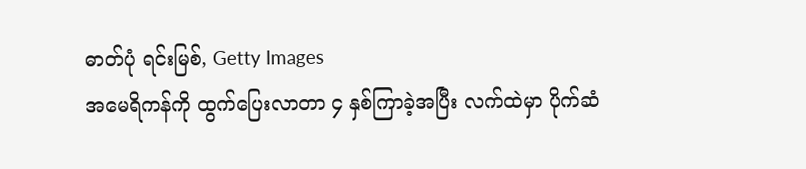ဓာတ်ပုံ ရင်းမြစ်, Getty Images
အမေရိကန်ကို ထွက်ပြေးလာတာ ၄ နှစ်ကြာခဲ့အပြီး လက်ထဲမှာ ပိုက်ဆံ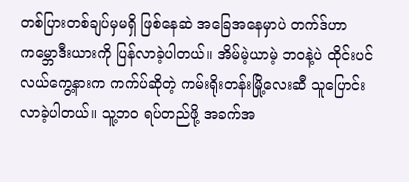တစ်ပြားတစ်ချပ်မှမရှိ ဖြစ်နေဆဲ အခြေအနေမှာပဲ တက်ဒ်ဟာ ကမ္ဘောဒီးယားကို ပြန်လာခဲ့ပါတယ်။ အိမ်မဲ့ယာမဲ့ ဘဝနဲ့ပဲ ထိုင်းပင်လယ်ကွေ့နားက ကက်ပ်ဆိုတဲ့ ကမ်းရိုးတန်းမြို့လေးဆီ သူပြောင်းလာခဲ့ပါတယ်။ သူ့ဘဝ ရပ်တည်ဖို့ အခက်အ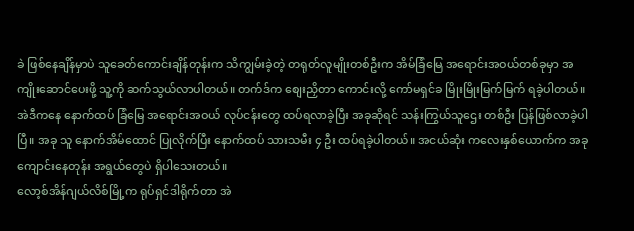ခဲ ဖြစ်နေချိန်မှာပဲ သူခေတ်ကောင်းချိန်တုန်းက သိကျွမ်းခဲ့တဲ့ တရုတ်လူမျိုးတစ်ဦးက အိမ်ခြံမြေ အရောင်းအဝယ်တစ်ခုမှာ အကျိုးဆောင်ပေးဖို့ သူ့ကို ဆက်သွယ်လာပါတယ်။ တက်ဒ်က စျေးညှိတာ ကောင်းလို့ ကော်မရှင်ခ မြိုးမြိုးမြက်မြက် ရခဲ့ပါတယ်။
အဲဒီကနေ နောက်ထပ် ခြံမြေ အရောင်းအဝယ် လုပ်ငန်းတွေ ထပ်ရလာခဲ့ပြီး အခုဆိုရင် သန်းကြွယ်သူဌေး တစ်ဦး ပြန်ဖြစ်လာခဲ့ပါပြီ။ အခု သူ နောက်အိမ်ထောင် ပြုလိုက်ပြီး နောက်ထပ် သားသမီး ၄ ဦး ထပ်ရခဲ့ပါတယ်။ အငယ်ဆုံး ကလေးနှစ်ယောက်က အခု ကျောင်းနေတုန်း အရွယ်တွေပဲ ရှိပါသေးတယ်။
လော့စ်အိန်ဂျယ်လိစ်မြို့က ရုပ်ရှင်ဒါရိုက်တာ အဲ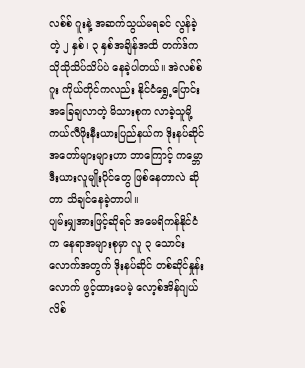လစ်စ် ဂူးနဲ့ အဆက်သွယ်မရခင် လွန်ခဲ့တဲ့ ၂ နှစ်၊ ၃ နှစ်အချိန်အထိ တက်ဒ်က သိုသိုသိပ်သိပ်ပဲ နေခဲ့ပါတယ်။ အဲလစ်စ် ဂူး ကိုယ်တိုင်ကလည်း နိုင်ငံရွှေ့ပြောင်း အခြေချလာတဲ့ မိသားစုက လာခဲ့သူမို့ ကယ်လီဖိုးနီးယားပြည်နယ်က ဒိုးနပ်ဆိုင်အတော်များများဟာ ဘာကြောင့် ကမ္ဘောဒီးယားလူမျိုးပိုင်တွေ ဖြစ်နေတာလဲ ဆိုတာ သိချင်နေခဲ့တာပါ။
ပျမ်းမျှအားဖြင့်ဆိုရင် အမေရိကန်နိုင်ငံက နေရာအများစုမှာ လူ ၃ သောင်းလောက်အတွက် ဒိုးနပ်ဆိုင် တစ်ဆိုင်နှုန်းလောက် ဖွင့်ထားပေမဲ့ လော့စ်အိန်ဂျယ်လိစ်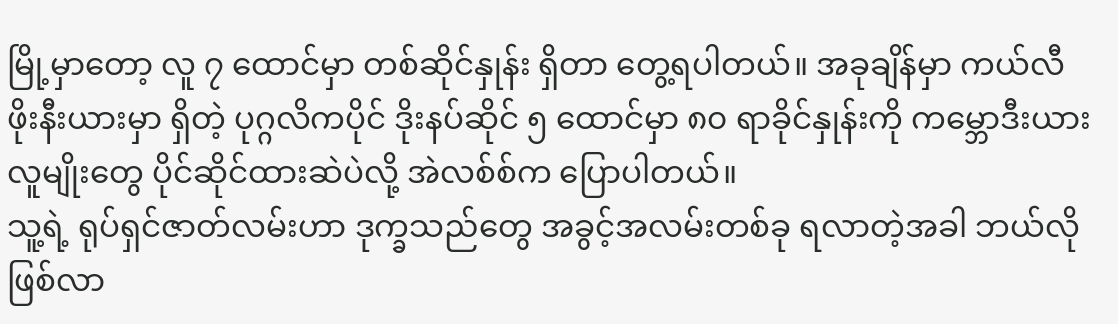မြို့မှာတော့ လူ ၇ ထောင်မှာ တစ်ဆိုင်နှုန်း ရှိတာ တွေ့ရပါတယ်။ အခုချိန်မှာ ကယ်လီဖိုးနီးယားမှာ ရှိတဲ့ ပုဂ္ဂလိကပိုင် ဒိုးနပ်ဆိုင် ၅ ထောင်မှာ ၈၀ ရာခိုင်နှုန်းကို ကမ္ဘောဒီးယားလူမျိုးတွေ ပိုင်ဆိုင်ထားဆဲပဲလို့ အဲလစ်စ်က ပြောပါတယ်။
သူ့ရဲ့ ရုပ်ရှင်ဇာတ်လမ်းဟာ ဒုက္ခသည်တွေ အခွင့်အလမ်းတစ်ခု ရလာတဲ့အခါ ဘယ်လို ဖြစ်လာ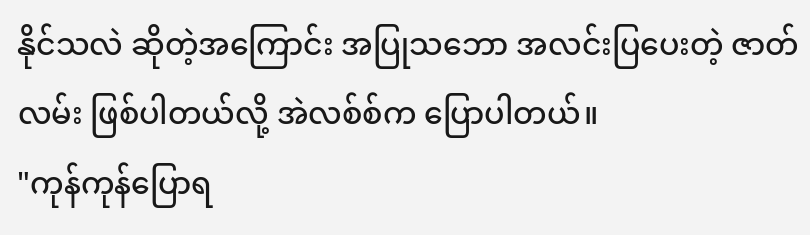နိုင်သလဲ ဆိုတဲ့အကြောင်း အပြုသဘော အလင်းပြပေးတဲ့ ဇာတ်လမ်း ဖြစ်ပါတယ်လို့ အဲလစ်စ်က ပြောပါတယ်။
"ကုန်ကုန်ပြောရ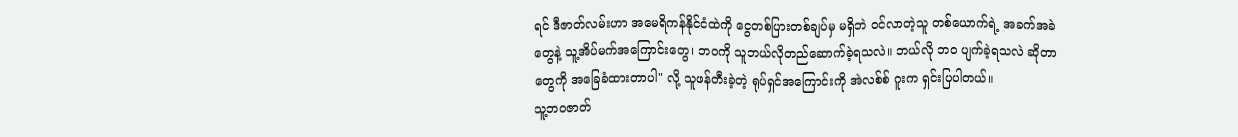ရင် ဒီဇာတ်လမ်းဟာ အမေရိကန်နိုင်ငံထဲကို ငွေတစ်ပြားတစ်ချပ်မှ မရှိဘဲ ဝင်လာတဲ့သူ တစ်ယောက်ရဲ့ အခက်အခဲတွေနဲ့ သူ့အိပ်မက်အကြောင်းတွေ၊ ဘဝကို သူဘယ်လိုတည်ဆောက်ခဲ့ရသလဲ။ ဘယ်လို ဘဝ ပျက်ခဲ့ရသလဲ ဆိုတာတွေကို အခြေခံထားတာပါ" လို့ သူဖန်တီးခဲ့တဲ့ ရုပ်ရှင်အကြောင်းကို အဲလစ်စ် ဂူးက ရှင်းပြပါတယ်။
သူ့ဘဝဇာတ်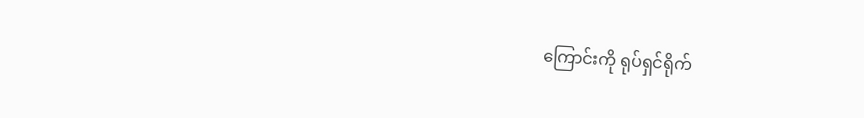ကြောင်းကို ရုပ်ရှင်ရိုက်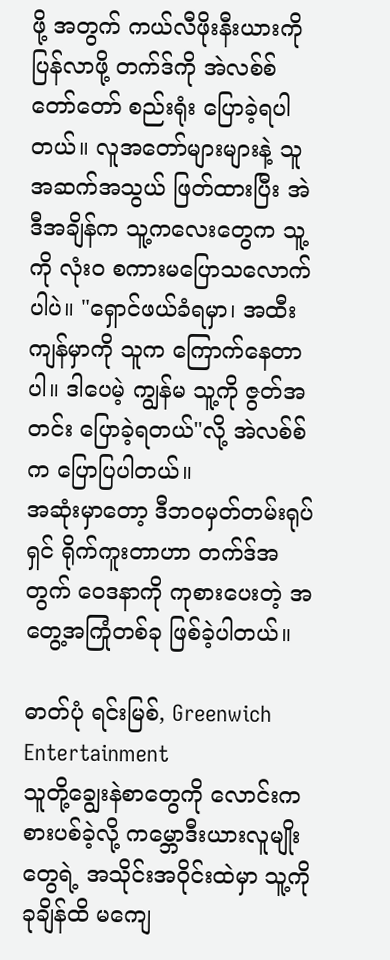ဖို့ အတွက် ကယ်လီဖိုးနီးယားကို ပြန်လာဖို့ တက်ဒ်ကို အဲလစ်စ် တော်တော် စည်းရုံး ပြောခဲ့ရပါတယ်။ လူအတော်များများနဲ့ သူအဆက်အသွယ် ဖြတ်ထားပြီး အဲဒီအချိန်က သူ့ကလေးတွေက သူ့ကို လုံးဝ စကားမပြောသလောက်ပါပဲ။ "ရှောင်ဖယ်ခံရမှာ၊ အထီးကျန်မှာကို သူက ကြောက်နေတာပါ။ ဒါပေမဲ့ ကျွန်မ သူ့ကို ဇွတ်အတင်း ပြောခဲ့ရတယ်"လို့ အဲလစ်စ်က ပြောပြပါတယ်။
အဆုံးမှာတော့ ဒီဘဝမှတ်တမ်းရုပ်ရှင် ရိုက်ကူးတာဟာ တက်ဒ်အတွက် ဝေဒနာကို ကုစားပေးတဲ့ အတွေ့အကြုံတစ်ခု ဖြစ်ခဲ့ပါတယ်။

ဓာတ်ပုံ ရင်းမြစ်, Greenwich Entertainment
သူတို့ချွေးနဲစာတွေကို လောင်းကစားပစ်ခဲ့လို့ ကမ္ဘောဒီးယားလူမျိုးတွေရဲ့ အသိုင်းအဝိုင်းထဲမှာ သူ့ကို ခုချိန်ထိ မကျေ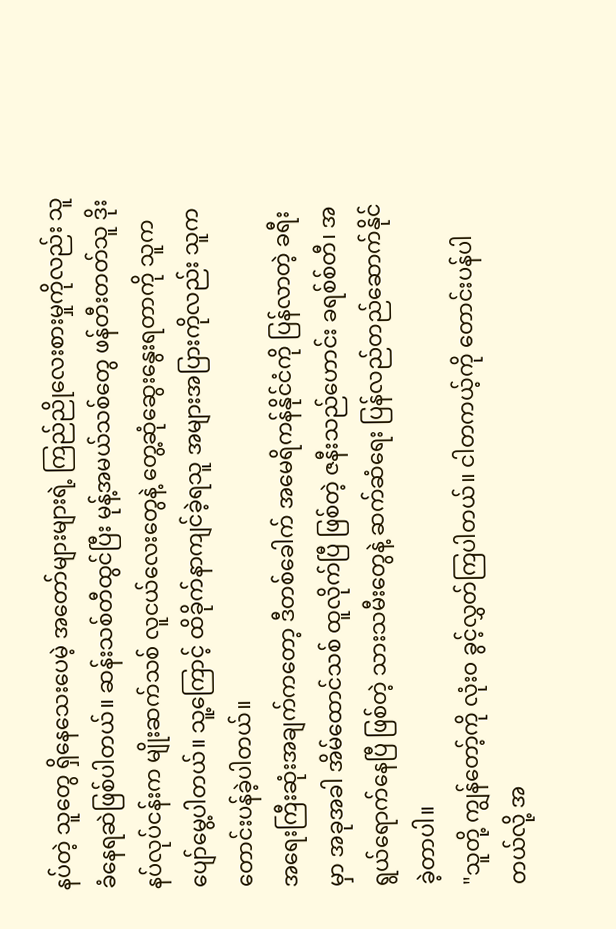နပ်တဲ့ သူတွေ ရှိနေသေးပေမဲ့ အတော်များများရဲ့ ကြည်ညိုလေးစားမှုကိုလည်း သူ ခံနေရဆဲဖြစ်ပါတယ်။ ဆန်းသစ်တီထွင်ပြီး မုန့်အမယ်သစ်တွေ ဖန်တီးတတ်သူ ဒိုးနပ်လုပ်ငန်းက မျိုးဆက်သစ် လူငယ်လေးတွေနဲ့ တွေ့ဆုံဆွေးနွေးရတာကို သူက ပျော်မွေ့ပါတယ်။ သူ့ကြောင့် ထိခိုက်နာကျင်ခဲ့ရသူ အများအပြားကိုလည်း သူက တောင်းပန်ခဲ့ပါတယ်။
အရေးကြီးဆုံးအချက်ကတော့ ဒီတစ်ခေါက် အမေရိကန်နိုင်ငံကို ပြန်လာတဲ့ ခရီးမှာ အခုအခါ အိမ်ထောင်သစ် ထူလိုက်ပြီ ဖြစ်တဲ့ ဇနီးသည်ဟောင်း ခရစ်စ်တီ၊ အရွယ်ရောက်နေပြီ ဖြစ်တဲ့ သားသမီးတွေနဲ့ ဆက်ဆံရေး ပြန်လည်တည်ဆောက်နိုင်ခဲ့တာပါ။
"သူတို့ ကျွန်တော့်ကို လုံးဝ ခွင့်လွှတ်ကြပါတယ်။ ငါတကယ့်ကို တောင်းပန်ပါတယ်လို့ အ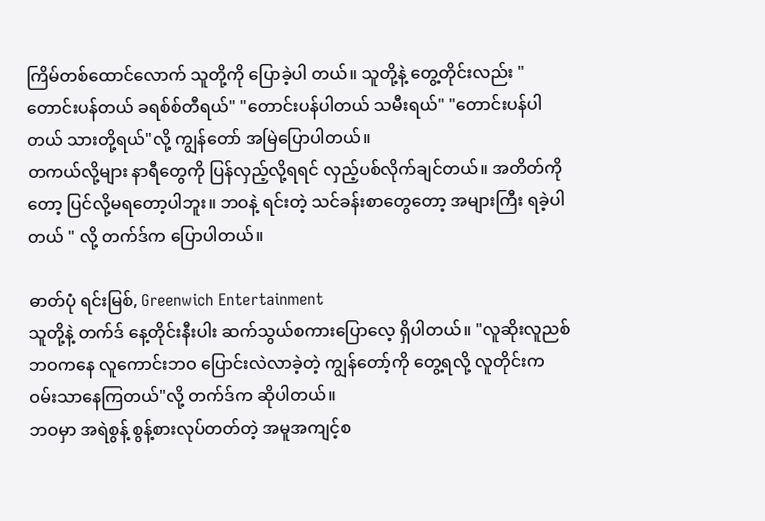ကြိမ်တစ်ထောင်လောက် သူတို့ကို ပြောခဲ့ပါ တယ်။ သူတို့နဲ့ တွေ့တိုင်းလည်း "တောင်းပန်တယ် ခရစ်စ်တီရယ်" "တောင်းပန်ပါတယ် သမီးရယ်" "တောင်းပန်ပါတယ် သားတို့ရယ်"လို့ ကျွန်တော် အမြဲပြောပါတယ်။
တကယ်လို့များ နာရီတွေကို ပြန်လှည့်လို့ရရင် လှည့်ပစ်လိုက်ချင်တယ်။ အတိတ်ကိုတော့ ပြင်လို့မရတော့ပါဘူး။ ဘဝနဲ့ ရင်းတဲ့ သင်ခန်းစာတွေတော့ အများကြီး ရခဲ့ပါတယ် " လို့ တက်ဒ်က ပြောပါတယ်။

ဓာတ်ပုံ ရင်းမြစ်, Greenwich Entertainment
သူတို့နဲ့ တက်ဒ် နေ့တိုင်းနီးပါး ဆက်သွယ်စကားပြောလေ့ ရှိပါတယ်။ "လူဆိုးလူညစ်ဘဝကနေ လူကောင်းဘဝ ပြောင်းလဲလာခဲ့တဲ့ ကျွန်တော့်ကို တွေ့ရလို့ လူတိုင်းက ဝမ်းသာနေကြတယ်"လို့ တက်ဒ်က ဆိုပါတယ်။
ဘဝမှာ အရဲစွန့် စွန့်စားလုပ်တတ်တဲ့ အမူအကျင့်စ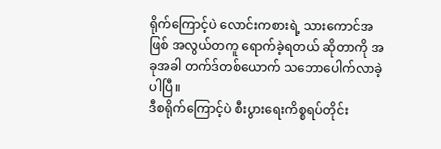ရိုက်ကြောင့်ပဲ လောင်းကစားရဲ့ သားကောင်အဖြစ် အလွယ်တကူ ရောက်ခဲ့ရတယ် ဆိုတာကို အခုအခါ တက်ဒ်တစ်ယောက် သဘောပေါက်လာခဲ့ပါပြီ။
ဒီစရိုက်ကြောင့်ပဲ စီးပွားရေးကိစ္စရပ်တိုင်း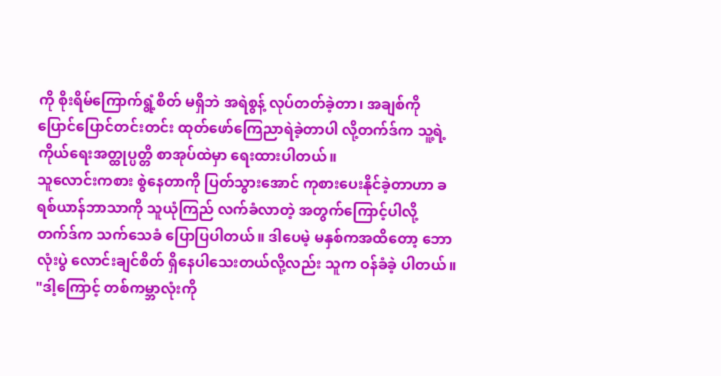ကို စိုးရိမ်ကြောက်ရွံ့စိတ် မရှိဘဲ အရဲစွန့် လုပ်တတ်ခဲ့တာ၊ အချစ်ကို ပြောင်ပြောင်တင်းတင်း ထုတ်ဖော်ကြေညာရဲခဲ့တာပါ လို့တက်ဒ်က သူ့ရဲ့ ကိုယ်ရေးအတ္ထုပ္ပတ္တိ စာအုပ်ထဲမှာ ရေးထားပါတယ်။
သူလောင်းကစား စွဲနေတာကို ပြတ်သွားအောင် ကုစားပေးနိုင်ခဲ့တာဟာ ခရစ်ယာန်ဘာသာကို သူယုံကြည် လက်ခံလာတဲ့ အတွက်ကြောင့်ပါလို့ တက်ဒ်က သက်သေခံ ပြောပြပါတယ်။ ဒါပေမဲ့ မနှစ်ကအထိတော့ ဘောလုံးပွဲ လောင်းချင်စိတ် ရှိနေပါသေးတယ်လို့လည်း သူက ဝန်ခံခဲ့ ပါတယ်။
"ဒါ့ကြောင့် တစ်ကမ္ဘာလုံးကို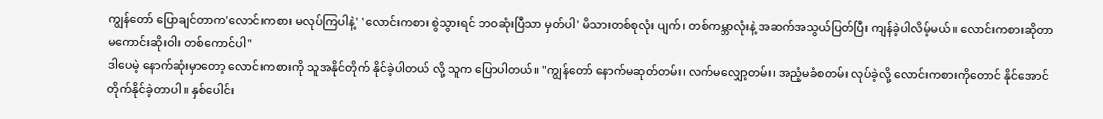ကျွန်တော် ပြောချင်တာက'လောင်းကစား မလုပ်ကြပါနဲ့' 'လောင်းကစား စွဲသွားရင် ဘဝဆုံးပြီသာ မှတ်ပါ' မိသားတစ်စုလုံး ပျက်၊ တစ်ကမ္ဘာလုံးနဲ့ အဆက်အသွယ်ပြတ်ပြီး ကျန်ခဲ့ပါလိမ့်မယ်။ လောင်းကစားဆိုတာ မကောင်းဆိုးဝါး တစ်ကောင်ပါ"
ဒါပေမဲ့ နောက်ဆုံးမှာတော့ လောင်းကစားကို သူအနိုင်တိုက် နိုင်ခဲ့ပါတယ် လို့ သူက ပြောပါတယ်။ "ကျွန်တော် နောက်မဆုတ်တမ်း၊ လက်မလျှော့တမ်း၊ အညံ့မခံစတမ်း လုပ်ခဲ့လို့ လောင်းကစားကိုတောင် နိုင်အောင် တိုက်နိုင်ခဲ့တာပါ။ နှစ်ပေါင်း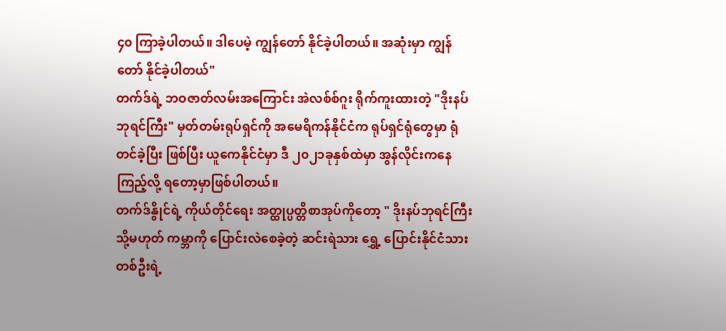၄၀ ကြာခဲ့ပါတယ်။ ဒါပေမဲ့ ကျွန်တော် နိုင်ခဲ့ပါတယ်။ အဆုံးမှာ ကျွန်တော် နိုင်ခဲ့ပါတယ်"
တက်ဒ်ရဲ့ ဘဝဇာတ်လမ်းအကြောင်း အဲလစ်စ်ဂူး ရိုက်ကူးထားတဲ့ "ဒိုးနပ်ဘုရင်ကြီး" မှတ်တမ်းရုပ်ရှင်ကို အမေရိကန်နိုင်ငံက ရုပ်ရှင်ရုံတွေမှာ ရုံတင်ခဲ့ပြီး ဖြစ်ပြီး ယူကေနိုင်ငံမှာ ဒီ ၂၀၂၁ခုနှစ်ထဲမှာ အွန်လိုင်းကနေ ကြည့်လို့ ရတော့မှာဖြစ်ပါတယ်။
တက်ဒ်နွိုင်ရဲ့ ကိုယ်တိုင်ရေး အတ္ထုပ္ပတ္တိစာအုပ်ကိုတော့ " ဒိုးနပ်ဘုရင်ကြီး သို့မဟုတ် ကမ္ဘာကို ပြောင်းလဲစေခဲ့တဲ့ ဆင်းရဲသား ရွှေ့ ပြောင်းနိုင်ငံသား တစ်ဦးရဲ့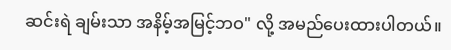ဆင်းရဲ ချမ်းသာ အနိမ့်အမြင့်ဘဝ" လို့ အမည်ပေးထားပါတယ်။